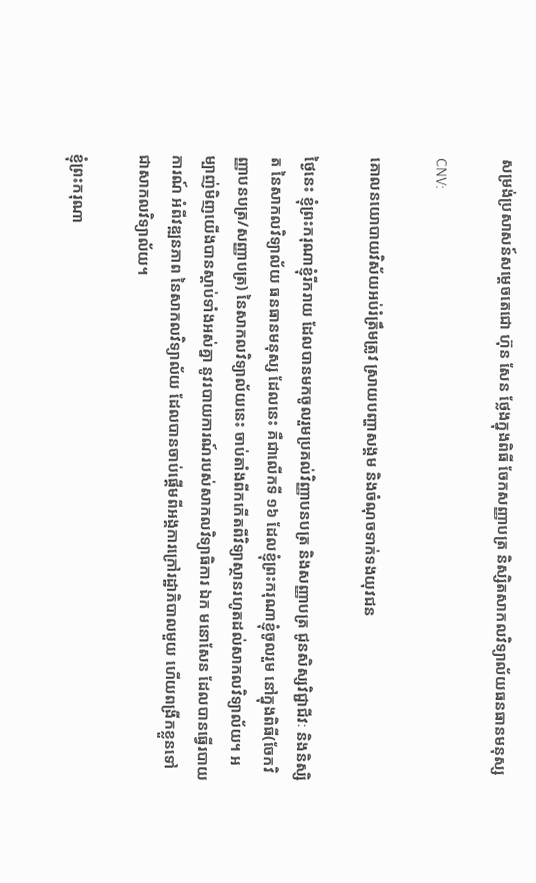សម្រង់ប្រសាសន៍សម្តេចតេជោ ហ៊ុន សែន ថ្លែងក្នុងពិធី ចែកសញ្ញាបត្រ និស្សិតសាកលវិទ្យាល័យធនធានមនុស្ស

CNV:

គោលនយោបាយវិស័យអប់រំត្រឹមត្រូវ ស្រាយបញ្ហាសង្គម និងចំណុចទាក់ទងយុវជន

ថ្ងៃនេះ ខ្ញុំព្រះករុណាខ្ញុំរីករាយ ដែលបានមកចូលរួមប្រគល់វិញ្ញាបនបត្រ និងសញ្ញាបត្រ ជូនសិស្សវិជ្ជាជីវៈ និងនិស្សិត នៃសាកលវិទ្យាល័យ ធនធានមនុស្ស ដែលនេះ គឺជាលើកទី ១៦ ដែលខ្ញុំព្រះករុណាខ្ញុំចូលរួម នៅក្នុងពិធី(ចែកវិញ្ញាបនបត្រ/សញ្ញាបត្រ) នៃសាកលវិទ្យាល័យនេះ ចាប់តាំងពីកកើតពីវិទ្យាស្ថានរហូតដល់សាកលវិទ្យាល័យ។ អម្បាញ់មិញយើងបានស្តាប់ទាំងអស់គ្នា នូវរបាយការណ៍របស់សាកលវិទ្យាធិការ ឯក មនោសែន ដែលបានធ្វើរបាយការណ៍ អំពីវឌ្ឍនភាព នៃសាកលវិទ្យាល័យ ដែលបានចាប់ផ្តើមពីអង្គការក្រៅរដ្ឋាភិបាលមួយ ហើយពង្រីកខ្លួនទៅជាសាកលវិទ្យាល័យ។

ខ្ញុំព្រះករុណា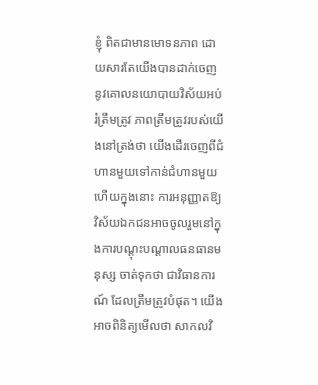ខ្ញុំ ពិតជាមានមោទនភាព ដោយសារតែយើងបានដាក់ចេញនូវគោលនយោបាយវិស័យអប់រំត្រឹមត្រូវ ភាពត្រឹមត្រូវរបស់យើងនៅត្រង់ថា យើងដើរចេញពីជំហានមួយទៅកាន់ជំហានមួយ ហើយក្នុងនោះ ការអនុញ្ញាតឱ្យវិស័យឯកជនអាចចូលរួមនៅក្នុងការបណ្តុះបណ្តាលធនធានមនុស្ស ចាត់ទុកថា ជាវិធានការណ៍ ដែលត្រឹមត្រូវបំផុត។ យើងអាចពិនិត្យមើលថា សាកលវិ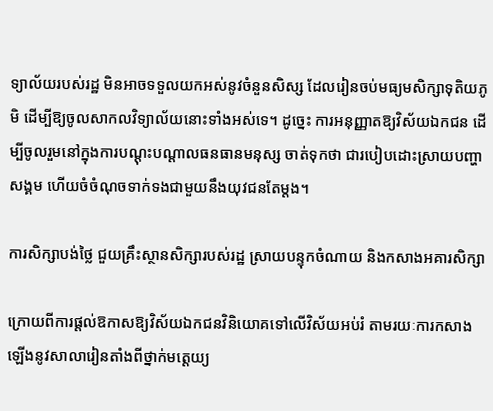ទ្យាល័យរបស់រដ្ឋ មិនអាចទទួលយកអស់នូវចំនួនសិស្ស ដែលរៀនចប់មធ្យមសិក្សាទុតិយភូមិ ដើម្បីឱ្យចូលសាកលវិទ្យាល័យនោះទាំងអស់ទេ។ ដូច្នេះ ការអនុញ្ញាតឱ្យវិស័យឯកជន ដើម្បីចូលរួមនៅក្នុងការបណ្តុះបណ្តាលធនធានមនុស្ស ចាត់ទុកថា ជារបៀបដោះស្រាយបញ្ហាសង្គម ហើយចំចំណុចទាក់ទងជាមួយនឹងយុវជនតែម្តង។

ការសិក្សាបង់ថ្លៃ ជួយគ្រឹះស្ថានសិក្សារបស់រដ្ឋ ស្រាយបន្ទុកចំណាយ និងកសាងអគារសិក្សា

ក្រោយពីការផ្តល់ឱកាសឱ្យវិស័យឯកជនវិនិយោគទៅលើវិស័យអប់រំ តាមរយៈការកសាងឡើងនូវសាលារៀនតាំងពីថ្នាក់មត្តេយ្យ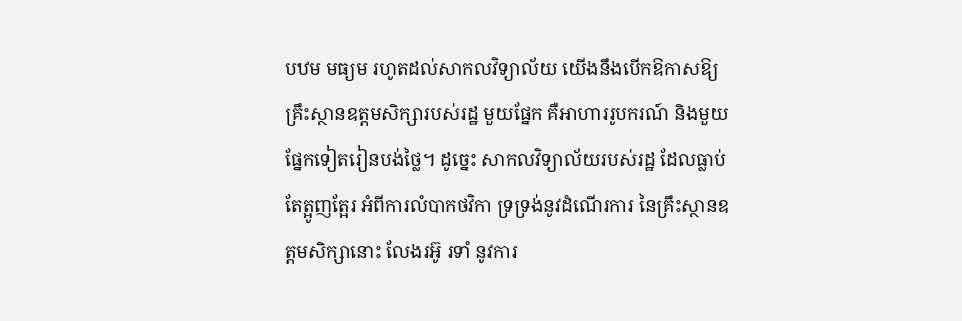បឋម មធ្យម រហូតដល់សាកលវិទ្យាល័យ យើងនឹងបើកឱកាសឱ្យគ្រឹះស្ថានឧត្តមសិក្សារបស់រដ្ឋ មួយផ្នែក គឺអាហាររូបករណ៍ និងមួយផ្នែកទៀតរៀនបង់ថ្លៃ។ ដូច្នេះ សាកលវិទ្យាល័យរបស់រដ្ឋ ដែលធ្លាប់តែត្អូញត្អែរ អំពីការលំបាកថវិកា ទ្រទ្រង់នូវដំណើរការ នៃគ្រឹះស្ថានឧត្តមសិក្សានោះ លែងរអ៊ូ រទាំ នូវការ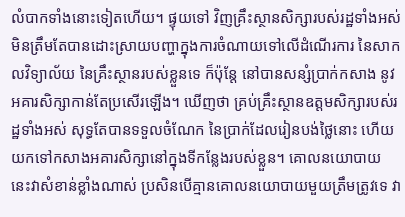លំបាកទាំងនោះទៀតហើយ។ ផ្ទុយទៅ វិញគ្រឹះស្ថានសិក្សារបស់រដ្ឋទាំងអស់ មិនត្រឹមតែបានដោះស្រាយបញ្ហាក្នុងការចំណាយទៅលើដំណើរការ នៃសាកលវិទ្យាល័យ នៃគ្រឹះស្ថានរបស់ខ្លួនទេ ក៏ប៉ុន្តែ នៅបានសន្សំប្រាក់កសាង នូវអគារសិក្សាកាន់តែប្រសើរឡើង។ ឃើញថា គ្រប់គ្រឹះស្ថានឧត្តមសិក្សារបស់រដ្ឋទាំងអស់ សុទ្ធតែបានទទួលចំណែក នៃប្រាក់ដែលរៀនបង់ថ្លៃនោះ ហើយយកទៅកសាងអគារសិក្សានៅក្នុងទីកន្លែងរបស់ខ្លួន។ គោលនយោបាយនេះវាសំខាន់ខ្លាំងណាស់ ប្រសិនបើគ្មានគោលនយោបាយមួយត្រឹមត្រូវទេ វា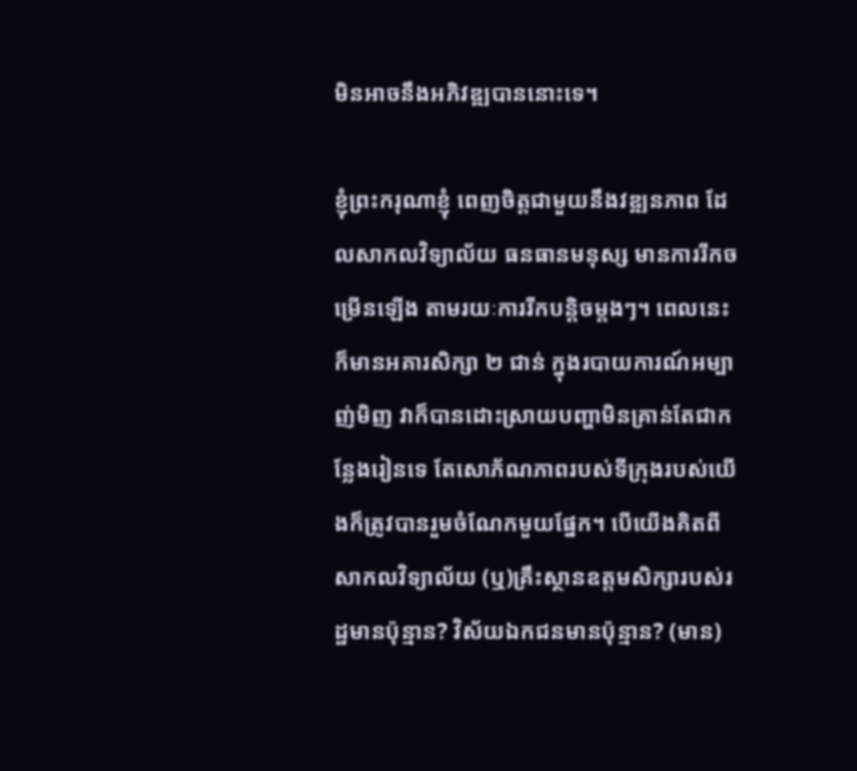មិនអាចនឹងអភិវឌ្ឍបាននោះទេ។

ខ្ញុំព្រះករុណាខ្ញុំ ពេញចិត្តជាមួយនឹងវឌ្ឍនភាព ដែលសាកលវិទ្យាល័យ ធនធានមនុស្ស មានការរីកចម្រើនឡើង តាមរយៈការរីកបន្តិចម្តងៗ។ ពេលនេះក៏មានអគារសិក្សា ២ ជាន់ ក្នុងរបាយការណ៍អម្បាញ់មិញ វាក៏បានដោះស្រាយបញ្ហាមិនគ្រាន់តែជាកន្លែងរៀនទេ តែសោភ័ណភាពរបស់ទីក្រុងរបស់យើងក៏ត្រូវបានរួមចំណែកមួយផ្នែក។ បើយើងគិតពីសាកលវិទ្យាល័យ (ឬ)គ្រឹះស្ថានឧត្តមសិក្សារបស់រដ្ឋមានប៉ុន្មាន? វិស័យឯកជនមានប៉ុន្មាន? (មាន)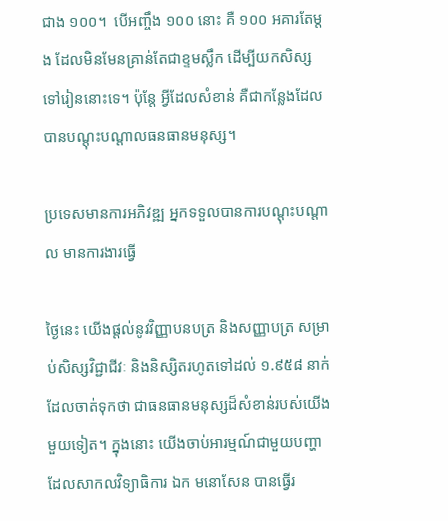ជាង ១០០។  បើអញ្ចឹង ១០០ នោះ គឺ ១០០ អគារតែម្តង ដែលមិនមែនគ្រាន់តែជាខ្ទមស្លឹក ដើម្បីយកសិស្សទៅរៀននោះទេ។ ប៉ុន្តែ អ្វីដែលសំខាន់ គឺជាកន្លែងដែលបានបណ្តុះបណ្តាលធនធានមនុស្ស។

ប្រទេសមានការអភិវឌ្ឍ អ្នកទទួលបានការបណ្តុះបណ្តាល មានការងារធ្វើ

ថ្ងៃនេះ យើងផ្តល់នូវវិញ្ញាបនបត្រ និងសញ្ញាបត្រ សម្រាប់សិស្សវិជ្ជាជីវៈ និងនិស្សិតរហូតទៅដល់ ១.៩៥៨ នាក់ ដែលចាត់ទុកថា ជាធនធានមនុស្សដ៏សំខាន់របស់យើងមួយទៀត។ ក្នុងនោះ យើងចាប់អារម្មណ៍ជាមួយបញ្ហា ដែលសាកលវិទ្យាធិការ ឯក មនោសែន បានធ្វើរ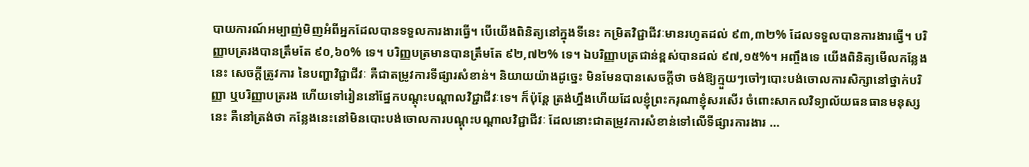បាយការណ៍អម្បាញ់មិញអំពីអ្នកដែលបានទទួលការងារធ្វើ។ បើយើងពិនិត្យនៅក្នុងទីនេះ កម្រិតវិជ្ជាជីវៈមានរហូតដល់ ៩៣,៣២% ដែលទទួលបានការងារធ្វើ។ បរិញ្ញាបត្ររងបានត្រឹមតែ ៩០,៦០% ទេ។ បរិញ្ញបត្រមានបានត្រឹមតែ ៩២,៧២% ទេ។ ឯបរិញ្ញាបត្រជាន់ខ្ពស់បានដល់ ៩៧,១៥%។ អញ្ចឹងទេ យើងពិនិត្យមើលកន្លែងនេះ សេចក្តីត្រូវការ នៃបញ្ហាវិជ្ជាជីវៈ គឺជាតម្រូវការទីផ្សារសំខាន់។ និយាយយ៉ាងដូច្នេះ មិនមែនបានសេចក្តីថា ចង់ឱ្យក្មួយៗចៅៗបោះបង់ចោលការសិក្សានៅថ្នាក់បរិញ្ញា ឬបរិញ្ញាបត្ររង ហើយទៅរៀននៅផ្នែកបណ្តុះបណ្តាលវិជ្ជាជីវៈទេ។ ក៏ប៉ុន្តែ ត្រង់ហ្នឹងហើយដែលខ្ញុំព្រះករុណាខ្ញុំសរសើរ ចំពោះសាកលវិទ្យាល័យធនធានមនុស្សនេះ គឺនៅត្រង់ថា កន្លែងនេះនៅមិនបោះបង់ចោលការបណ្តុះបណ្តាលវិជ្ជាជីវៈ ដែលនោះជាតម្រូវការសំខាន់ទៅលើទីផ្សារការងារ …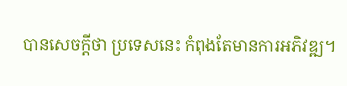បានសេចក្តីថា ប្រទេសនេះ កំពុងតែមានការអភិវឌ្ឍ។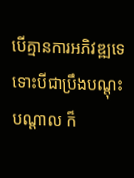បើគ្មានការអភិវឌ្ឍទេ ទោះបីជាប្រឹងបណ្តុះបណ្តាល ក៏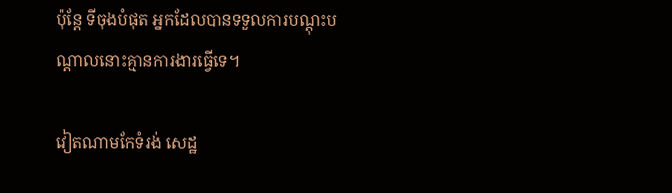ប៉ុន្តែ ទីចុងបំផុត អ្នកដែលបានទទួលការបណ្តុះបណ្តាលនោះគ្មានការងារធ្វើទេ។

វៀតណាមកែទំរង់ សេដ្ឋ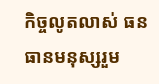កិច្ចលូតលាស់ ធនធានមនុស្សរួម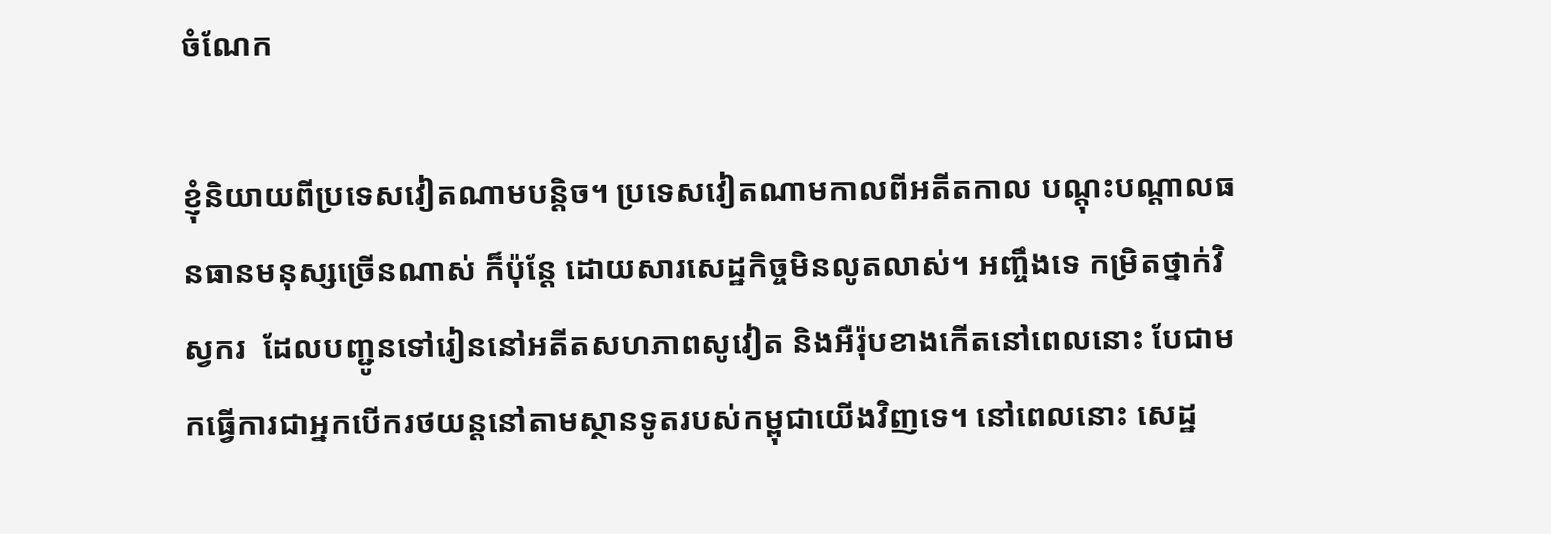ចំណែក

ខ្ញុំនិយាយពីប្រទេសវៀតណាមបន្តិច។ ប្រទេសវៀតណាមកាលពីអតីតកាល បណ្តុះបណ្តាលធនធានមនុស្សច្រើនណាស់ ក៏ប៉ុន្តែ ដោយសារសេដ្ឋកិច្ចមិនលូតលាស់។ អញ្ចឹងទេ កម្រិតថ្នាក់វិស្វករ  ដែលបញ្ជូនទៅរៀននៅអតីតសហភាពសូវៀត និងអឺរ៉ុបខាងកើតនៅពេលនោះ បែជាមកធ្វើការជាអ្នកបើករថយន្តនៅតាមស្ថានទូតរបស់កម្ពុជាយើងវិញទេ។ នៅពេលនោះ សេដ្ឋ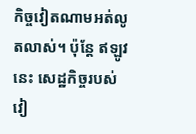កិច្ចវៀតណាមអត់លូតលាស់។ ប៉ុន្តែ ឥឡូវនេះ សេដ្ឋកិច្ចរបស់វៀ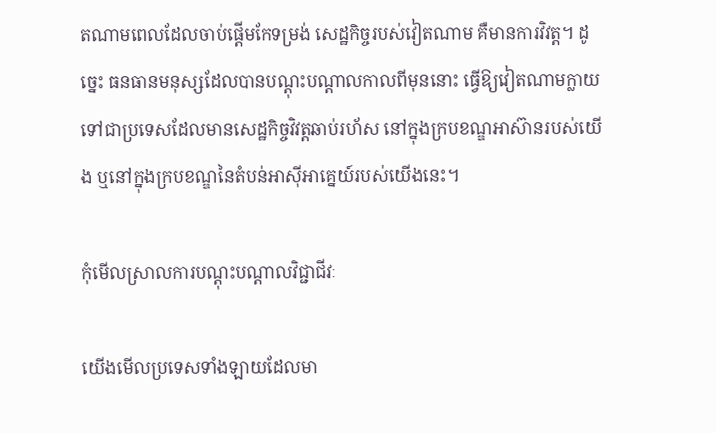តណាមពេលដែលចាប់ផ្តើមកែទម្រង់ សេដ្ឋកិច្ចរបស់វៀតណាម គឺមានការវិវត្ត។ ដូច្នេះ ធនធានមនុស្សដែលបានបណ្តុះបណ្តាលកាលពីមុននោះ ធ្វើឱ្យវៀតណាមក្លាយទៅជាប្រទេសដែលមានសេដ្ឋកិច្ចវិវត្តឆាប់រហ័ស នៅក្នុងក្របខណ្ឌអាស៊ានរបស់យើង ឬនៅក្នុងក្របខណ្ឌនៃតំបន់អាស៊ីអាគ្នេយ៍របស់យើងនេះ។

កុំមើលស្រាលការបណ្តុះបណ្តាលវិជ្ជាជីវៈ

យើងមើលប្រទេសទាំងឡាយដែលមា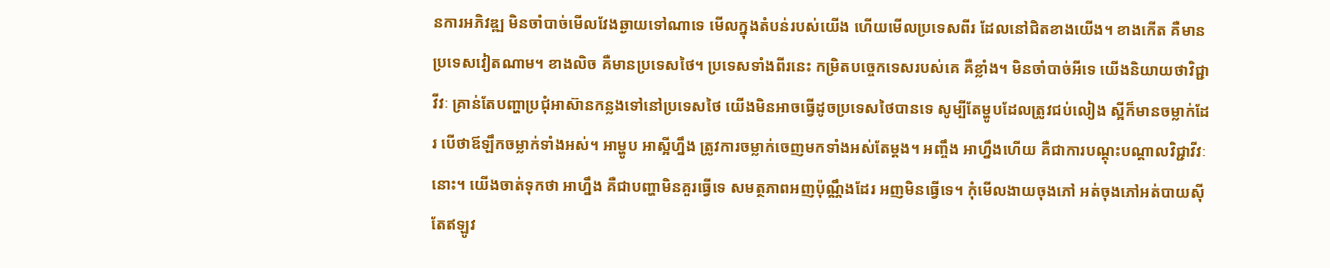នការអភិវឌ្ឍ មិនចាំបាច់មើលវែងឆ្ងាយទៅណាទេ មើលក្នុងតំបន់របស់យើង ហើយមើលប្រទេសពីរ ដែលនៅជិតខាងយើង។ ខាងកើត គឺមានប្រទេសវៀតណាម។ ខាងលិច គឺមានប្រទេសថៃ។ ប្រទេសទាំងពីរនេះ កម្រិតបច្ចេកទេសរបស់គេ គឺខ្លាំង។ មិនចាំបាច់អីទេ យើងនិយាយថាវិជ្ជាវីវៈ គ្រាន់តែបញ្ហាប្រជុំអាស៊ានកន្លងទៅនៅប្រទេសថៃ យើងមិនអាចធ្វើដូចប្រទេសថៃបានទេ សូម្បីតែម្ហូបដែលត្រូវជប់លៀង ស្អីក៏មានចម្លាក់ដែរ បើថាឪឡឹកចម្លាក់ទាំងអស់។ អាម្ហូប អាស្អីហ្នឹង ត្រូវការចម្លាក់ចេញមកទាំងអស់តែម្តង។ អញ្ចឹង អាហ្នឹងហើយ គឺជាការបណ្តុះបណ្តាលវិជ្ជាវីវៈនោះ។ យើងចាត់ទុកថា អាហ្នឹង គឺជាបញ្ហាមិនគួរធ្វើទេ សមត្ថភាពអញប៉ុណ្ណឹងដែរ អញមិនធ្វើទេ។ កុំមើលងាយចុងភៅ អត់ចុងភៅអត់បាយស៊ីតែឥឡូវ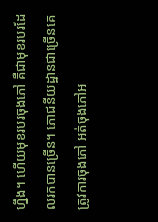ហ្នឹង។ ហើយមុខរបរចុងភៅ គឺជាមុខរបរដែលរកបានច្រើន។ ភោជនីយដ្ឋានជាច្រើនគេត្រូវការចុងភៅ អត់ចុងភៅអ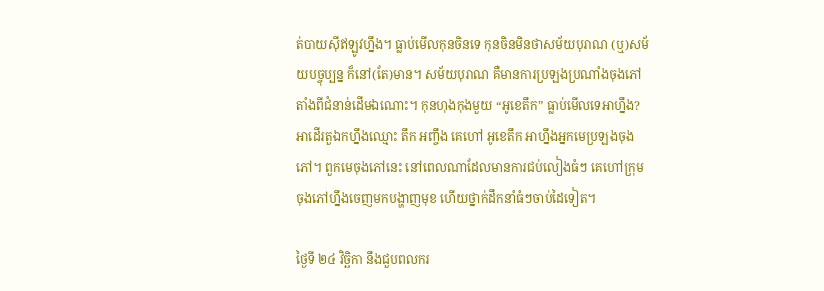ត់បាយស៊ីឥឡូវហ្នឹង។ ធ្លាប់មើលកុនចិនទេ កុនចិនមិនថាសម័យបុរាណ (ឬ)សម័យបច្ចុប្បន្ន ក៏នៅ(តែ)មាន។ សម័យបុរាណ គឺមានការប្រឡងប្រណាំងចុងភៅតាំងពីជំនាន់ដើមឯណោះ។ កុនហុងកុងមួយ “អូខេតឹក” ធ្លាប់មើលទេអាហ្នឹង? អាដើរតួឯកហ្នឹងឈ្មោះ តឹក អញ្ចឹង គេហៅ អូខេតឹក អាហ្នឹងអ្នកមេប្រឡងចុងភៅ។ ពួកមេចុងភៅនេះ នៅពេលណាដែលមានការជប់លៀងធំៗ គេហៅក្រុមចុងភៅហ្នឹងចេញមកបង្ហាញមុខ ហើយថ្នាក់ដឹកនាំធំៗចាប់ដៃទៀត។

ថ្ងៃទី ២៤ វិច្ឆិកា នឹងជួបពលករ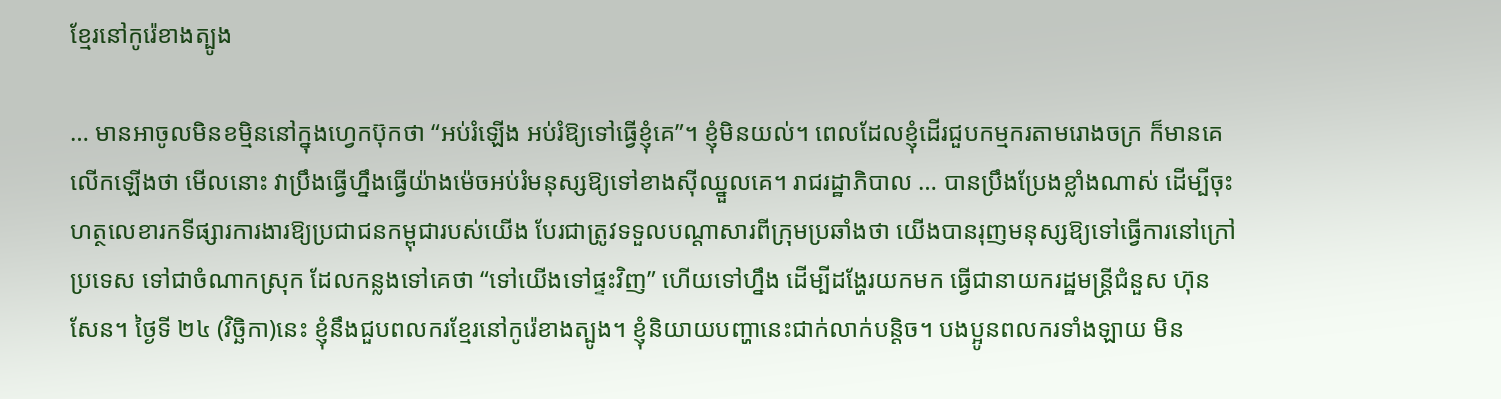ខ្មែរនៅកូរ៉េខាងត្បូង

… មានអាចូលមិនខម្មិននៅក្នុងហ្វេកប៊ុកថា “អប់រំឡើង អប់រំឱ្យទៅធ្វើខ្ញុំគេ”។ ខ្ញុំមិនយល់។ ពេលដែលខ្ញុំដើរជួបកម្មករតាមរោងចក្រ ក៏មានគេលើកឡើងថា មើលនោះ វាប្រឹងធ្វើហ្នឹងធ្វើយ៉ាងម៉េចអប់រំមនុស្សឱ្យទៅខាងស៊ីឈ្នួលគេ។ រាជរដ្ឋាភិបាល … បានប្រឹងប្រែងខ្លាំងណាស់ ដើម្បីចុះហត្ថលេខារកទីផ្សារការងារឱ្យប្រជាជនកម្ពុជារបស់យើង បែរជាត្រូវទទួលបណ្តាសារពីក្រុមប្រឆាំងថា យើងបានរុញមនុស្សឱ្យទៅធ្វើការនៅក្រៅប្រទេស ទៅជាចំណាកស្រុក ដែលកន្លងទៅគេថា “ទៅយើងទៅផ្ទះវិញ” ហើយទៅហ្នឹង ដើម្បីដង្ហែរយកមក ធ្វើជានាយករដ្ឋមន្ត្រីជំនួស ហ៊ុន សែន។ ថ្ងៃទី ២៤ (វិច្ឆិកា)នេះ ខ្ញុំនឹងជួបពលករខ្មែរនៅកូរ៉េខាងត្បូង។ ខ្ញុំនិយាយបញ្ហានេះជាក់លាក់បន្តិច។ បងប្អូនពលករទាំងឡាយ មិន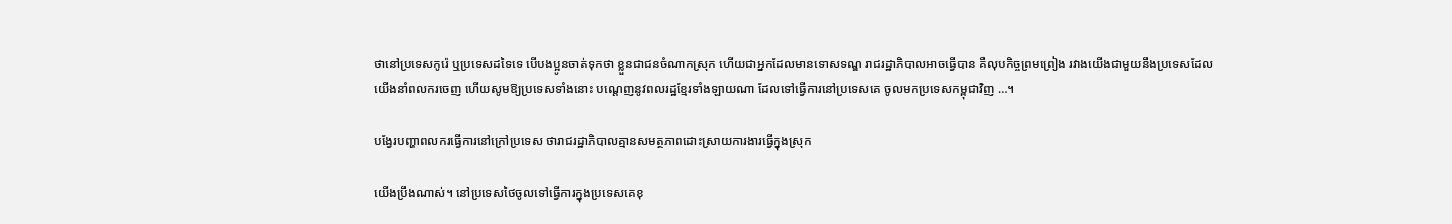ថានៅប្រទេសកូរ៉េ ឬប្រទេសដទៃទេ បើបងប្អូនចាត់ទុកថា ខ្លួនជាជនចំណាកស្រុក ហើយជាអ្នកដែលមានទោសទណ្ឌ រាជរដ្ឋាភិបាលអាចធ្វើបាន គឺលុបកិច្ចព្រមព្រៀង រវាងយើងជាមួយនឹងប្រទេសដែលយើងនាំពលករចេញ ហើយសូមឱ្យប្រទេសទាំងនោះ បណ្តេញនូវពលរដ្ឋខ្មែរទាំងឡាយណា ដែលទៅធ្វើការនៅប្រទេសគេ ចូលមកប្រទេសកម្ពុជាវិញ …។

បង្វែរបញ្ហាពលករធ្វើការនៅក្រៅប្រទេស ថារាជរដ្ឋាភិបាលគ្មានសមត្ថភាពដោះស្រាយការងារធ្វើក្នុងស្រុក

យើងប្រឹងណាស់។ នៅប្រទេសថៃចូលទៅធ្វើការក្នុងប្រទេសគេខុ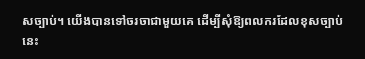សច្បាប់។ យើងបានទៅចរចាជាមួយគេ ដើម្បីសុំឱ្យពលករដែលខុសច្បាប់នេះ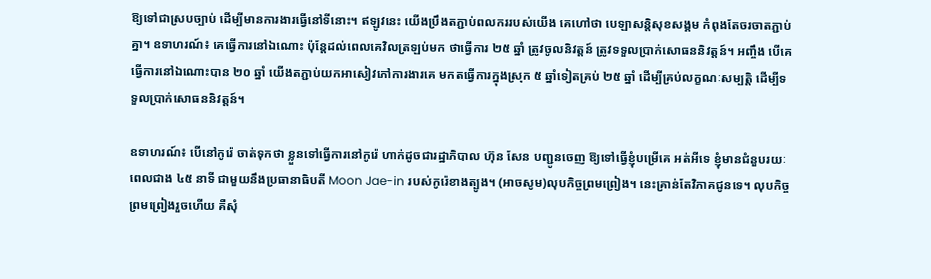ឱ្យទៅជាស្របច្បាប់ ដើម្បីមានការងារធ្វើនៅទីនោះ។ ឥឡូវនេះ យើងប្រឹងតភ្ជាប់ពលកររបស់យើង គេហៅថា បេឡាសន្តិសុខសង្គម កំពុងតែចរចាតភ្ជាប់គ្នា។ ឧទាហរណ៍៖ គេធ្វើការនៅឯណោះ ប៉ុន្តែដល់ពេលគេវិលត្រឡប់មក ថាធ្វើការ ២៥ ឆ្នាំ ត្រូវចូលនិវត្តន៍ ត្រូវទទួលប្រាក់សោធននិវត្តន៍។ អញ្ចឹង បើគេធ្វើការនៅឯណោះបាន ២០ ឆ្នាំ យើងតភ្ជាប់យកអាសៀវភៅការងារគេ មកតធ្វើការក្នុងស្រុក ៥ ឆ្នាំទៀតគ្រប់ ២៥ ឆ្នាំ ដើម្បីគ្រប់លក្ខណៈសម្បត្តិ ដើម្បីទទួលប្រាក់សោធននិវត្តន៍។

ឧទាហរណ៍៖ បើនៅកូរ៉េ ចាត់ទុកថា ខ្លួនទៅធ្វើការនៅកូរ៉េ ហាក់ដូចជារដ្ឋាភិបាល ហ៊ុន សែន បញ្ជូនចេញ ឱ្យទៅធ្វើខ្ញុំបម្រើគេ អត់អីទេ ខ្ញុំមានជំនួបរយៈពេលជាង ៤៥ នាទី ជាមួយនឹងប្រធានាធិបតី Moon Jae-in របស់កូរ៉េខាងត្បូង។ (អាចសូម)លុបកិច្ចព្រមព្រៀង។ នេះគ្រាន់តែវិភាគជូនទេ។ លុបកិច្ចព្រមព្រៀងរួចហើយ គឺសុំ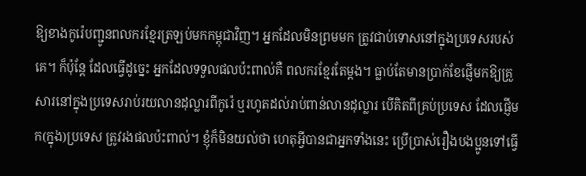ឱ្យខាងកូរ៉េបញ្ជូនពលករខ្មែរត្រឡប់មកកម្ពុជាវិញ។ អ្នកដែលមិនព្រមមក ត្រូវជាប់ទោសនៅក្នុងប្រទេសរបស់គេ។ ក៏ប៉ុន្តែ ដែលធ្វើដូច្នេះ អ្នកដែលទទួលផលប៉ះពាល់គឺ ពលករខ្មែរតែម្តង។ ធ្លាប់តែមានប្រាក់ខែផ្ញើមកឱ្យគ្រួសារនៅក្នុងប្រទេសរាប់រយលានដុល្លារពីកូរ៉េ ឬរហូតដល់រាប់ពាន់លានដុល្លារ បើគិតពីគ្រប់ប្រទេស ដែលផ្ញើមក(ក្នុង)ប្រទេស ត្រូវរងផលប៉ះពាល់។ ខ្ញុំក៏មិនយល់ថា ហេតុអ្វីបានជាអ្នកទាំងនេះ ប្រើប្រាស់រឿងបងប្អូនទៅធ្វើ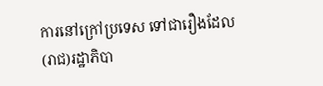ការនៅក្រៅប្រទេស ទៅជារឿងដែល(រាជ)រដ្ឋាភិបា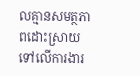លគ្មានសមត្ថភាពដោះស្រាយទៅលើការងារ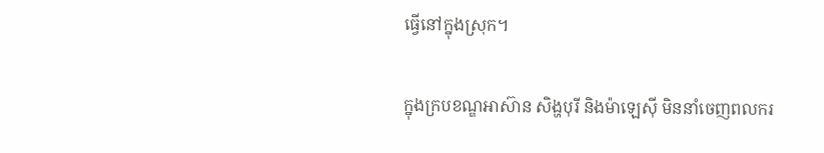ធ្វើនៅក្នុងស្រុក។

ក្នុងក្របខណ្ឌអាស៊ាន សិង្ហបុរី និងម៉ាឡេស៊ី មិននាំចេញពលករ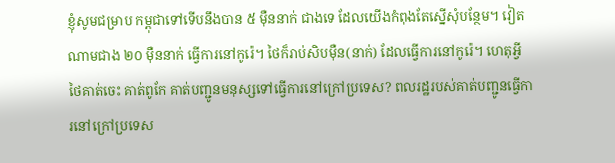ខ្ញុំសូមជម្រាប កម្ពុជាទៅទើបនឹងបាន ៥ ម៉ឺននាក់ ជាងទេ ដែលយើងកំពុងតែស្នើសុំបន្ថែម។ វៀតណាមជាង ២០ ម៉ឺននាក់ ធ្វើការនៅកូរ៉េ។ ថៃក៏រាប់សិបម៉ឺន(នាក់) ដែលធ្វើការនៅកូរ៉េ។ ហេតុអ្វីថៃគាត់ចេះ គាត់ពូកែ គាត់បញ្ជូនមនុស្សទៅធ្វើការនៅក្រៅប្រទេស? ពលរដ្ឋរបស់គាត់បញ្ជូនធ្វើការនៅក្រៅប្រទេស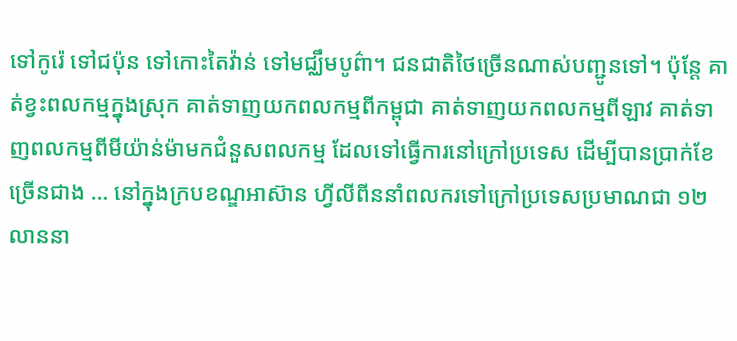ទៅកូរ៉េ ទៅជប៉ុន ទៅកោះតៃវ៉ាន់ ទៅមជ្ឈឹមបូព៌ា។ ជនជាតិថៃច្រើនណាស់បញ្ជូនទៅ។ ប៉ុន្តែ គាត់ខ្វះពលកម្មក្នុងស្រុក គាត់ទាញយកពលកម្មពីកម្ពុជា គាត់ទាញយកពលកម្មពីឡាវ គាត់ទាញពលកម្មពីមីយ៉ាន់ម៉ាមកជំនួសពលកម្ម ដែលទៅធ្វើការនៅក្រៅប្រទេស ដើម្បីបានប្រាក់ខែច្រើនជាង … នៅក្នុងក្របខណ្ឌអាស៊ាន ហ្វីលីពីននាំពលករទៅក្រៅប្រទេសប្រមាណជា ១២ លាននា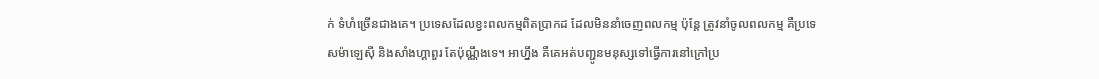ក់ ទំហំច្រើនជាងគេ។ ប្រទេសដែលខ្វះពលកម្មពិតប្រាកដ ដែលមិននាំចេញពលកម្ម ប៉ុន្តែ ត្រូវនាំចូលពលកម្ម គឺប្រទេសម៉ាឡេស៊ី និងសាំងហ្គាពួរ តែប៉ុណ្ណឹងទេ។ អាហ្នឹង គឺគេអត់បញ្ជូនមនុស្សទៅធ្វើការនៅក្រៅប្រ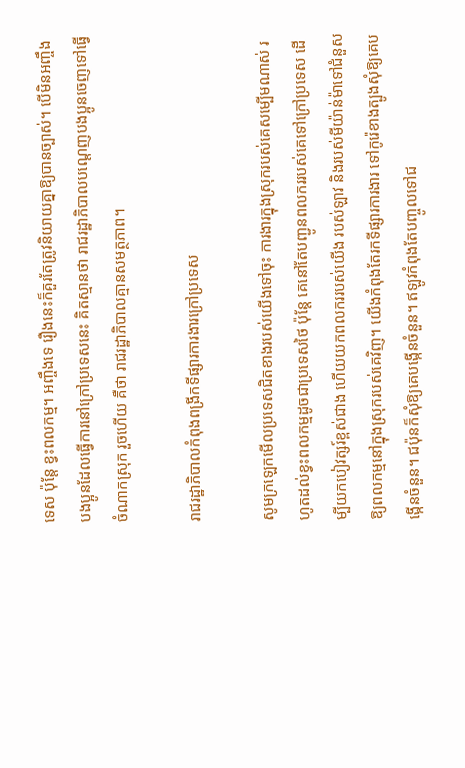ទេស ប៉ុន្តែ ខ្វះពលកម្ម។ អញ្ចឹងទេ រឿងនេះក៏គួរតែត្រូវនិយាយគ្នាឱ្យបានច្បាស់។ បើមិនអញ្ចឹងបងប្អូនដែលធ្វើការនៅក្រៅប្រទេសនេះ គិតស្មានថា រាជរដ្ឋាភិបាលបណ្តេញបងប្អូនចេញទៅធ្វើចំណាកស្រុក រួចហើយ គឺថា រាជរដ្ឋាភិបាលគ្មានសមត្ថភាព។

រាជរដ្ឋាភិបាលកំពុងពង្រីកទីផ្សារការងារក្រៅប្រទេស

សូមក្រឡេកមើលប្រទេសជិតខាងរបស់យើងទៅចុះ ការងារក្នុងស្រុករបស់គេសម្បើមណាស់ រហូតដល់ខ្វះពលកម្មដូចជាប្រទេសថៃ ប៉ុន្តែ គេនៅតែបញ្ជូនពលកររបស់គេទៅក្រៅប្រទេស ដើម្បីយកបៀវត្សរ៍ខ្ពស់ជាង ហើយយកពលកររបស់យើង របស់ឡាវ និងរបស់មីយ៉ាន់ម៉ាទៅជំនួសឱ្យពលកម្មនៅក្នុងស្រុករបស់គេវិញ។ យើងកំពុងតែរកទីផ្សារការងារ ទៅកូរ៉េខាងត្បូងសុំឱ្យគេបង្កើនចំនួន។ ជប៉ុនក៏សុំឱ្យគេបង្កើនចំនួន។ ឥឡូវកំពុងតែបញ្ចូលទៅជ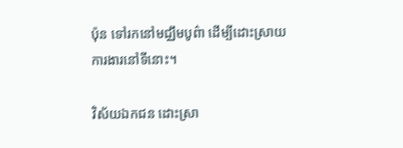ប៉ុន ទៅរកនៅមជ្ឈឹមបូព៌ា ដើម្បីដោះស្រាយការងារនៅទីនោះ។

វិស័យឯកជន ដោះស្រា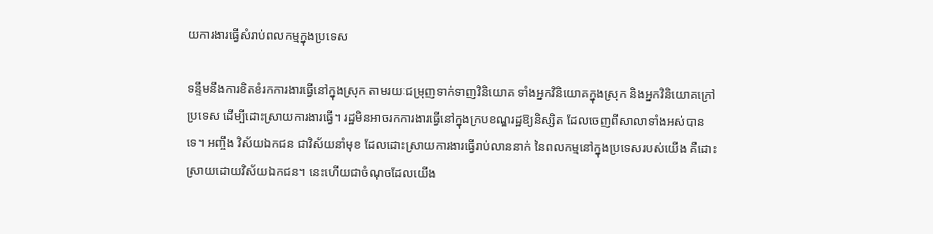យការងារធ្វើសំរាប់ពលកម្មក្នុងប្រទេស

ទន្ទឹមនឹងការខិតខំរកការងារធ្វើនៅក្នុងស្រុក តាមរយៈជម្រុញទាក់ទាញវិនិយោគ ទាំងអ្នកវិនិយោគក្នុងស្រុក និងអ្នកវិនិយោគក្រៅប្រទេស ដើម្បីដោះស្រាយការងារធ្វើ។ រដ្ឋមិនអាចរកការងារធ្វើនៅក្នុងក្របខណ្ឌរដ្ឋឱ្យនិស្សិត ដែលចេញពីសាលាទាំងអស់បានទេ។ អញ្ចឹង វិស័យឯកជន ជាវិស័យនាំមុខ ដែលដោះស្រាយការងារធ្វើរាប់លាននាក់ នៃពលកម្មនៅក្នុងប្រទេសរបស់យើង គឺដោះស្រាយដោយវិស័យឯកជន។ នេះហើយជាចំណុចដែលយើង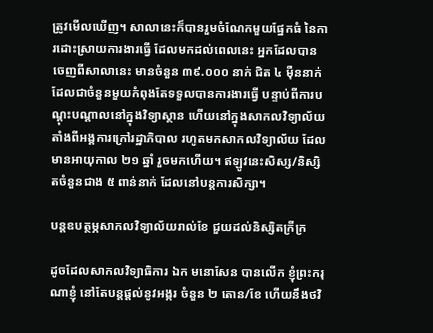ត្រូវមើលឃើញ។ សាលានេះក៏បានរួមចំណែកមួយផ្នែកធំ នៃការដោះស្រាយការងារធ្វើ ដែលមកដល់ពេលនេះ អ្នកដែលបានចេញពីសាលានេះ មានចំនួន ៣៩.០០០ នាក់ ជិត ៤ ម៉ឺននាក់ ដែលជាចំនួនមួយកំពុងតែទទួលបានការងារធ្វើ បន្ទាប់ពីការបណ្តុះបណ្តាលនៅក្នុងវិទ្យាស្ថាន ហើយនៅក្នុងសាកលវិទ្យាល័យ តាំងពីអង្គការក្រៅរដ្ឋាភិបាល រហូតមកសាកលវិទ្យាល័យ ដែលមានអាយុកាល ២១ ឆ្នាំ រួចមកហើយ។ ឥឡូវនេះសិស្ស/និស្សិតចំនួនជាង ៥ ពាន់នាក់ ដែលនៅបន្តការសិក្សា។

បន្តឧបត្ថម្ភសាកលវិទ្យាល័យរាល់ខែ ជួយដល់និស្សិតក្រីក្រ

ដូចដែលសាកលវិទ្យាធិការ ឯក មនោសែន បានលើក ខ្ញុំព្រះករុណាខ្ញុំ នៅតែបន្តផ្តល់នូវអង្ករ ចំនួន ២ តោន/ខែ ហើយនឹងថវិ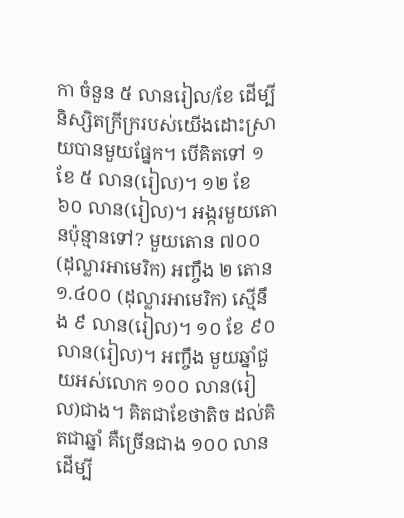កា ចំនួន ៥ លានរៀល/ខែ ដើម្បីនិស្សិតក្រីក្ររបស់យើងដោះស្រាយបានមួយផ្នែក។ បើគិតទៅ ១ ខែ ៥ លាន(រៀល)។ ១២ ខែ ៦០ លាន(រៀល)។ អង្ករមួយតោនប៉ុន្មានទៅ? មួយតោន ៧០០ (ដុល្លារអាមេរិក) អញ្ចឹង ២ តោន ១.៤០០ (ដុល្លារអាមេរិក) ស្មើនឹង ៩ លាន(រៀល)។ ១០ ខែ ៩០ លាន(រៀល)។ អញ្ចឹង មួយឆ្នាំជួយអស់លោក ១០០ លាន(រៀល)ជាង។ គិតជាខែថាតិច ដល់គិតជាឆ្នាំ គឺច្រើនជាង ១០០ លាន ដើម្បី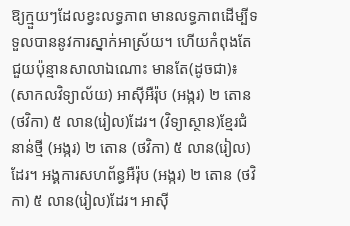ឱ្យក្មួយៗដែលខ្វះលទ្ធភាព មានលទ្ធភាពដើម្បីទទួលបាននូវការស្នាក់អាស្រ័យ។ ហើយកំពុងតែជួយប៉ុន្មានសាលាឯណោះ មានតែ(ដូចជា)៖ (សាកលវិទ្យាល័យ) អាស៊ីអឺរ៉ុប (អង្ករ) ២ តោន (ថវិកា) ៥ លាន(រៀល)ដែរ។ (វិទ្យាស្ថាន)ខ្មែរជំនាន់ថ្មី (អង្ករ) ២ តោន (ថវិកា) ៥ លាន(រៀល)ដែរ។ អង្គការសហព័ន្ធអឺរ៉ុប (អង្ករ) ២ តោន (ថវិកា) ៥ លាន(រៀល)ដែរ។ អាស៊ី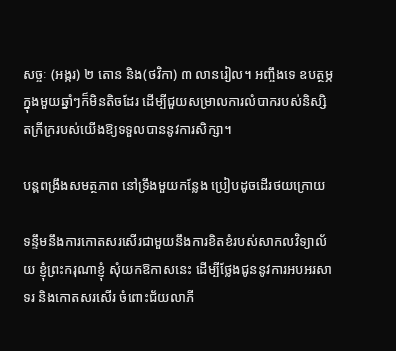សច្ចៈ (អង្ករ) ២ តោន និង(ថវិកា) ៣ លានរៀល។ អញ្ចឹងទេ ឧបត្ថម្ភក្នុងមួយឆ្នាំៗក៏មិនតិចដែរ ដើម្បីជួយសម្រាលការលំបាករបស់និស្សិតក្រីក្ររបស់យើងឱ្យទទួលបាននូវការសិក្សា។

បន្ពពង្រឹងសមត្ថភាព នៅទ្រឹងមួយកន្លែង ប្រៀបដូចដើរថយក្រោយ

ទន្ទឹមនឹងការកោតសរសើរជាមួយនឹងការខិតខំរបស់សាកលវិទ្យាល័យ ខ្ញុំព្រះករុណាខ្ញុំ សុំយកឱកាសនេះ ដើម្បីថ្លែងជូននូវការអបអរសាទរ និងកោតសរសើរ ចំពោះជ័យលាភី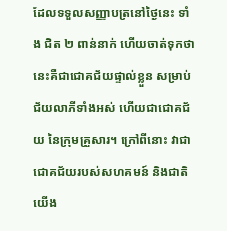ដែលទទួលសញ្ញាបត្រនៅថ្ងៃនេះ ទាំង ជិត ២ ពាន់នាក់ ហើយចាត់ទុកថា នេះគឺជាជោគជ័យផ្ទាល់ខ្លួន សម្រាប់ជ័យលាភីទាំងអស់ ហើយជាជោគជ័យ នៃក្រុមគ្រួសារ។ ក្រៅពីនោះ វាជាជោគជ័យរបស់សហគមន៍ និងជាតិយើង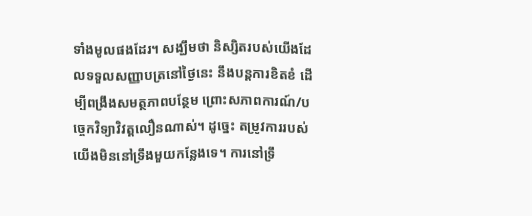ទាំងមូលផងដែរ។ សង្ឃឹមថា និស្សិតរបស់យើងដែលទទួលសញ្ញាបត្រនៅថ្ងៃនេះ នឹងបន្តការខិតខំ ដើម្បីពង្រឹងសមត្ថភាពបន្ថែម ព្រោះសភាពការណ៍/បច្ចេកវិទ្យាវិវត្តលឿនណាស់។ ដូច្នេះ តម្រូវការរបស់យើងមិននៅទ្រឹងមួយកន្លែងទេ។ ការនៅទ្រឹ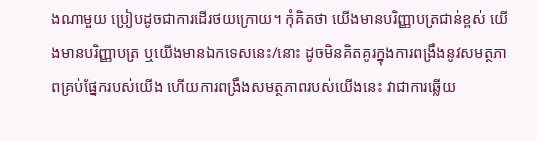ងណាមួយ ប្រៀបដូចជាការដើរថយក្រោយ។ កុំគិតថា យើងមានបរិញ្ញាបត្រជាន់ខ្ពស់ យើងមានបរិញ្ញាបត្រ ឬយើងមានឯកទេសនេះ/នោះ ដូចមិនគិតគូរក្នុងការពង្រឹងនូវសមត្ថភាពគ្រប់ផ្នែករបស់យើង ហើយការពង្រឹងសមត្ថភាពរបស់យើងនេះ វាជាការឆ្លើយ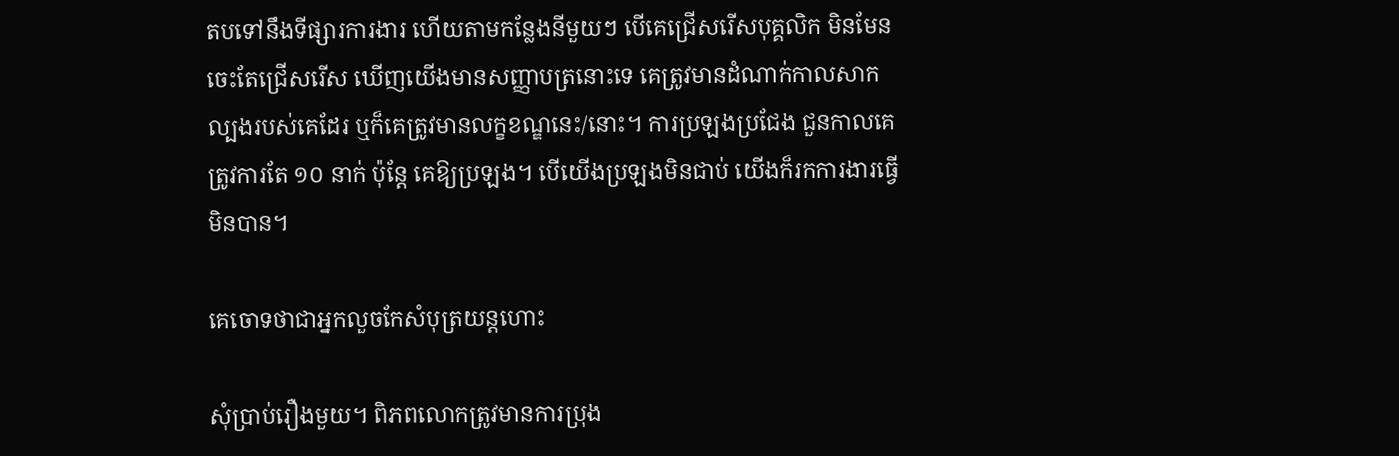តបទៅនឹងទីផ្សារការងារ ហើយតាមកន្លែងនីមួយៗ បើគេជ្រើសរើសបុគ្គលិក មិនមែនចេះតែជ្រើសរើស ឃើញយើងមានសញ្ញាបត្រនោះទេ គេត្រូវមានដំណាក់កាលសាកល្បងរបស់គេដែរ ឬក៏គេត្រូវមានលក្ខខណ្ឌនេះ/នោះ។ ការប្រឡងប្រជែង ជួនកាលគេត្រូវការតែ ១០ នាក់ ប៉ុន្តែ គេឱ្យប្រឡង។ បើយើងប្រឡងមិនជាប់ យើងក៏រកការងារធ្វើមិនបាន។

គេចោទថាជាអ្នកលួចកែសំបុត្រយន្តហោះ

សុំប្រាប់រឿងមួយ។ ពិភពលោកត្រូវមានការប្រុង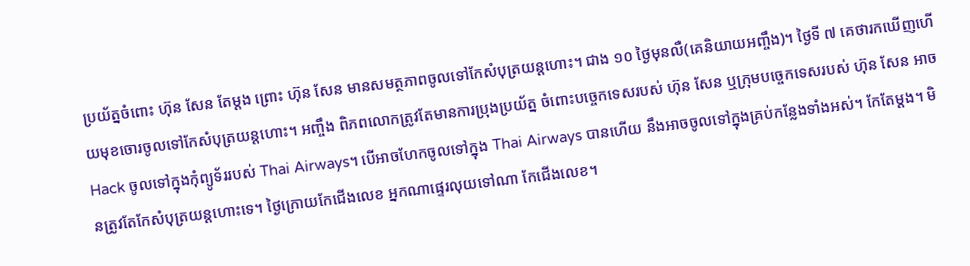ប្រយ័ត្នចំពោះ ហ៊ុន សែន តែម្តង ព្រោះ ហ៊ុន សែន មានសមត្ថភាពចូលទៅកែសំបុត្រយន្តហោះ។ ជាង ១០ ថ្ងៃមុនលឺ(គេនិយាយអញ្ចឹង)។ ថ្ងៃទី ៧ គេថារកឃើញហើយមុខចោរចូលទៅកែសំបុត្រយន្តហោះ។ អញ្ចឹង ពិភពលោកត្រូវតែមានការប្រុងប្រយ័ត្ន ចំពោះបច្ចេកទេសរបស់ ហ៊ុន សែន ឬក្រុមបច្ចេកទេសរបស់ ហ៊ុន សែន អាច Hack ចូលទៅក្នុងកុំព្យូទ័ររបស់ Thai Airways។ បើអាចហែកចូលទៅក្នុង Thai Airways បានហើយ នឹងអាចចូលទៅក្នុងគ្រប់កន្លែងទាំងអស់។ កែតែម្តង។ មិនត្រូវតែកែសំបុត្រយន្តហោះទេ។ ថ្ងៃក្រោយកែជើងលេខ អ្នកណាផ្ទេរលុយទៅណា កែជើងលេខ។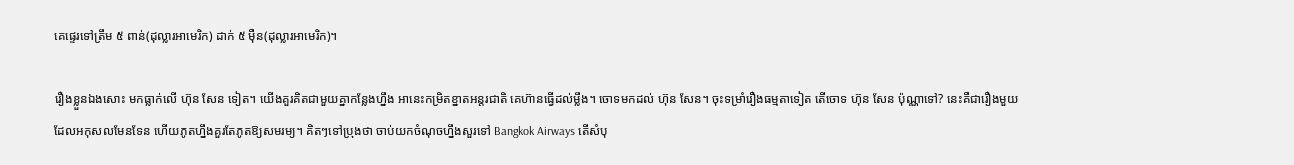គេផ្ទេរទៅត្រឹម ៥ ពាន់(ដុល្លារអាមេរិក) ដាក់ ៥ ម៉ឺន(ដុល្លារអាមេរិក)។

រឿងខ្លួនឯងសោះ មកធ្លាក់លើ ហ៊ុន សែន ទៀត។ យើងគួរគិតជាមួយគ្នាកន្លែងហ្នឹង អានេះកម្រិតខ្នាតអន្តរជាតិ គេហ៊ានធ្វើដល់ម្លឹង។ ចោទមកដល់ ហ៊ុន សែន។ ចុះទម្រាំរឿងធម្មតាទៀត តើចោទ ហ៊ុន សែន ប៉ុណ្ណាទៅ? នេះគឺជារឿងមួយដែលអកុសលមែនទែន ហើយភូតហ្នឹងគួរតែភូតឱ្យសមរម្យ។ គិតៗទៅប្រុងថា ចាប់យកចំណុចហ្នឹងសួរទៅ Bangkok Airways តើសំបុ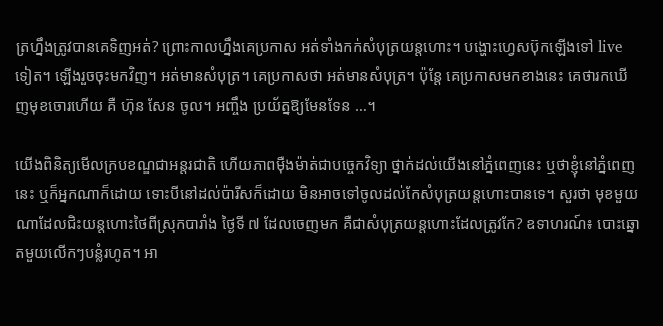ត្រហ្នឹងត្រូវបានគេទិញអត់? ព្រោះកាលហ្នឹងគេប្រកាស អត់ទាំងកក់សំបុត្រយន្តហោះ។ បង្ហោះហ្វេសប៊ុកឡើងទៅ live ទៀត។ ឡើងរួចចុះមកវិញ។ អត់មានសំបុត្រ។ គេប្រកាសថា អត់មានសំបុត្រ។ ប៉ុន្តែ គេប្រកាសមកខាងនេះ គេថារកឃើញមុខចោរហើយ គឺ ហ៊ុន សែន ចូល។ អញ្ចឹង ប្រយ័ត្នឱ្យមែនទែន …។

យើងពិនិត្យមើលក្របខណ្ឌជាអន្តរជាតិ ហើយភាពម៉ឺងម៉ាត់ជាបច្ចេកវិទ្យា ថ្នាក់ដល់យើងនៅភ្នំពេញនេះ ឬថាខ្ញុំនៅភ្នំពេញនេះ ឬក៏អ្នកណាក៏ដោយ ទោះបីនៅដល់ប៉ារីសក៏ដោយ មិនអាចទៅចូលដល់កែសំបុត្រយន្តហោះបានទេ។ សួរថា មុខមួយណាដែលជិះយន្តហោះថៃពីស្រុកបារាំង ថ្ងៃទី ៧ ដែលចេញមក គឺជាសំបុត្រយន្តហោះដែលត្រូវកែ? ឧទាហរណ៍៖ បោះឆ្នោតមួយលើកៗបន្លំរហូត។ អា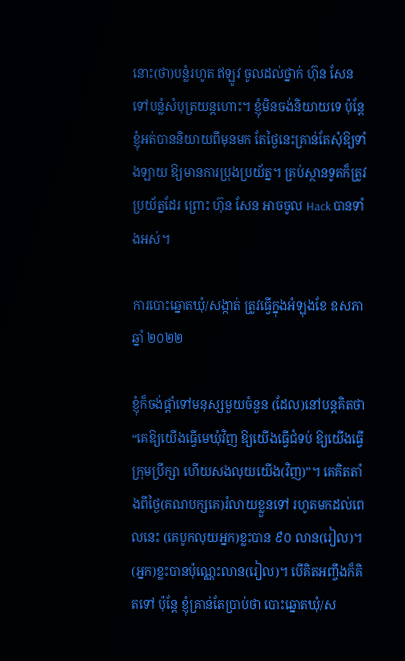នោះ(ថា)បន្លំរហូត ឥឡូវ ចូលដល់ថ្នាក់ ហ៊ុន សែន ទៅបន្លំសំបុត្រយន្តហោះ។ ខ្ញុំមិនចង់និយាយទេ ប៉ុន្តែខ្ញុំអត់បាននិយាយពីមុនមក តែថ្ងៃនេះគ្រាន់តែសុំឱ្យទាំងឡាយ ឱ្យមានការប្រុងប្រយ័ត្ន។ គ្រប់ស្ថានទូតក៏ត្រូវប្រយ័ត្នដែរ ព្រោះ ហ៊ុន សែន អាចចូល Hack បានទាំងអស់។

ការបោះឆ្នោតឃុំ/សង្កាត់ ត្រូវធ្វើក្នុងអំឡុងខែ ឧសភា ឆ្នាំ ២០២២

ខ្ញុំក៏ចង់ផ្តាំទៅមនុស្សមួយចំនួន (ដែល)នៅបន្តគិតថា “គេឱ្យយើងធ្វើមេឃុំវិញ ឱ្យយើងធ្វើជំទប់ ឱ្យយើងធ្វើក្រុមប្រឹក្សា ហើយសងលុយយើង(វិញ)”។ គេគិតតាំងពីថ្ងៃ(គណបក្សគេ)រំលាយខ្លួនទៅ រហូតមកដល់ពេលនេះ (គេបូកលុយអ្នក)ខ្លះបាន ៩០ លាន(រៀល)។ (អ្នក)ខ្លះបានប៉ុណ្ណេះលាន(រៀល)។ បើគិតអញ្ចឹងក៏គិតទៅ ប៉ុន្តែ ខ្ញុំគ្រាន់តែប្រាប់ថា បោះឆ្នោតឃុំ/ស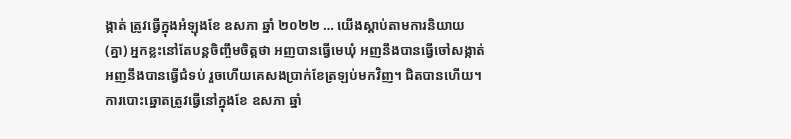ង្កាត់ ត្រូវធ្វើក្នុងអំឡុងខែ ឧសភា ឆ្នាំ ២០២២ … យើងស្តាប់តាមការនិយាយ(គ្នា) អ្នកខ្លះនៅតែបន្តចិញ្ចឹមចិត្តថា អញបានធ្វើមេឃុំ អញនឹងបានធ្វើចៅសង្កាត់ អញនឹងបានធ្វើជំទប់ រួចហើយគេសងប្រាក់ខែត្រឡប់មកវិញ។ ជិតបានហើយ។ ការបោះឆ្នោតត្រូវធ្វើនៅក្នុងខែ ឧសភា ឆ្នាំ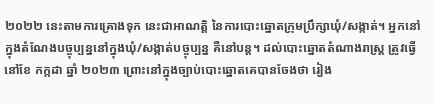២០២២ នេះតាមការគ្រោងទុក នេះជាអាណត្តិ នៃការបោះឆ្នោតក្រុមប្រឹក្សាឃុំ/សង្កាត់។ អ្នកនៅក្នុងតំណែងបច្ចុប្បន្ននៅក្នុងឃុំ/សង្កាត់បច្ចុប្បន្ន គឺនៅបន្ត។ ដល់បោះឆ្នោតតំណាងរាស្ត្រ ត្រូវធ្វើនៅខែ កក្កដា ឆ្នាំ ២០២៣ ព្រោះនៅក្នុងច្បាប់បោះឆ្នោតគេបានចែងថា រៀង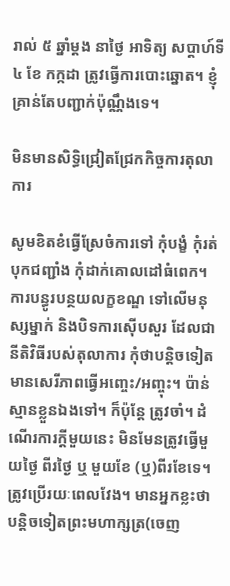រាល់ ៥ ឆ្នាំម្ដង នាថ្ងៃ អាទិត្យ សប្ដាហ៍ទី ៤ ខែ កក្កដា ត្រូវធ្វើការបោះឆ្នោត។ ខ្ញុំគ្រាន់តែបញ្ជាក់ប៉ុណ្ណឹងទេ។

មិនមានសិទ្ធិជ្រៀតជ្រែកកិច្ចការតុលាការ

សូមខិតខំធ្វើស្រែចំការទៅ កុំបង្ខំ កុំរត់បុកជញ្ជាំង កុំដាក់គោលដៅធំពេក។ ការបន្ធូរបន្ថយលក្ខខណ្ឌ ទៅលើមនុស្សម្នាក់ និងបិទការស៊ើបសួរ ដែលជានីតិវិធីរបស់តុលាការ កុំថាបន្តិចទៀតមានសេរីភាពធ្វើអញ្ចេះ/អញ្ចុះ។ ប៉ាន់ស្មានខ្លួនឯងទៅ។ ក៏ប៉ុន្តែ ត្រូវចាំ។ ដំណើរការក្ដីមួយនេះ មិនមែនត្រូវធ្វើមួយថ្ងៃ ពីរថ្ងៃ ឬ មួយខែ (ឬ)ពីរខែទេ។ ត្រូវប្រើរយៈពេលវែង។ មានអ្នកខ្លះថា បន្តិចទៀតព្រះមហាក្សត្រ(ចេញ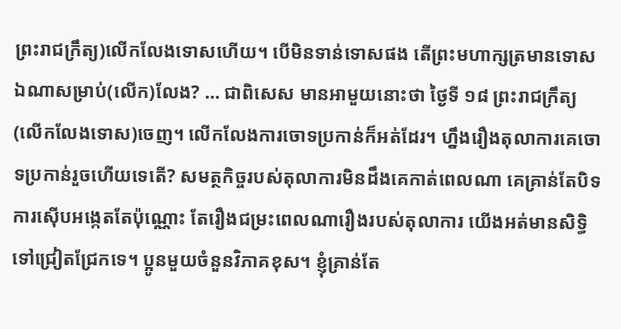ព្រះរាជក្រឹត្យ)លើកលែងទោសហើយ។ បើមិនទាន់ទោសផង តើព្រះមហាក្សត្រមានទោសឯណាសម្រាប់(លើក)លែង? … ជាពិសេស មានអាមួយនោះថា ថ្ងៃទី ១៨ ព្រះរាជក្រឹត្យ(លើកលែងទោស)ចេញ។ លើកលែងការចោទប្រកាន់ក៏អត់ដែរ។ ហ្នឹងរឿងតុលាការគេចោទប្រកាន់រួចហើយទេតើ? សមត្ថកិច្ចរបស់តុលាការមិនដឹងគេកាត់ពេលណា គេគ្រាន់តែបិទការស៊ើបអង្កេតតែប៉ុណ្ណោះ តែរឿងជម្រះពេលណារឿងរបស់តុលាការ យើងអត់មានសិទ្ធិទៅជ្រៀតជ្រែកទេ។ ប្អូនមួយចំនួនវិភាគខុស។ ខ្ញុំគ្រាន់តែ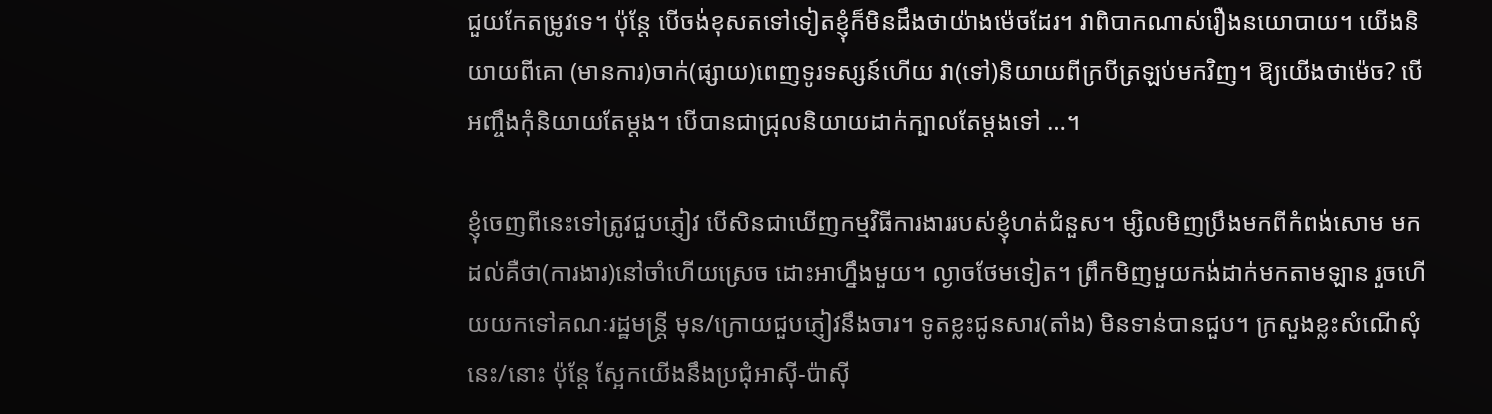ជួយកែតម្រូវទេ។ ប៉ុន្តែ បើចង់ខុសតទៅទៀតខ្ញុំក៏មិនដឹងថាយ៉ាងម៉េចដែរ។ វាពិបាកណាស់រឿងនយោបាយ។ យើងនិយាយពីគោ (មានការ)ចាក់(ផ្សាយ)ពេញទូរទស្សន៍ហើយ វា(ទៅ)និយាយពីក្របីត្រឡប់មកវិញ។ ឱ្យយើងថាម៉េច? បើអញ្ចឹងកុំនិយាយតែម្ដង។ បើបានជាជ្រុលនិយាយដាក់ក្បាលតែម្ដងទៅ …។

ខ្ញុំចេញពីនេះទៅត្រូវជួបភ្ញៀវ បើសិនជាឃើញកម្មវិធីការងាររបស់ខ្ញុំហត់ជំនួស។ ម្សិលមិញប្រឹងមកពីកំពង់សោម មកដល់គឺថា(ការងារ)នៅចាំហើយស្រេច ដោះអាហ្នឹងមួយ។ ល្ងាចថែមទៀត។ ព្រឹកមិញមួយកង់ដាក់មកតាមឡាន រួចហើយយកទៅគណៈរដ្ឋមន្ត្រី មុន/ក្រោយជួបភ្ញៀវនឹងចារ។ ទូតខ្លះជូនសារ(តាំង) មិនទាន់បានជួប។ ក្រសួងខ្លះសំណើសុំនេះ/នោះ ប៉ុន្តែ ស្អែកយើងនឹងប្រជុំអាស៊ី-ប៉ាស៊ី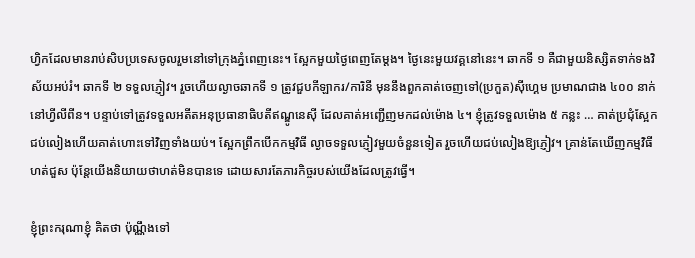ហ្វិកដែលមានរាប់សិបប្រទេសចូលរួមនៅទៅក្រុងភ្នំពេញនេះ។ ស្អែកមួយថ្ងៃពេញតែម្ដង។ ថ្ងៃនេះមួយវគ្គនៅនេះ។ ឆាកទី ១ គឺជាមួយនិស្សិតទាក់ទងវិស័យអប់រំ។ ឆាកទី ២ ទទួលភ្ញៀវ។ រួចហើយល្ងាចឆាកទី ១ ត្រូវជួបកីឡាករ/ការិនី មុននឹងពួកគាត់ចេញទៅ(ប្រកួត)ស៊ីហ្គេម ប្រមាណជាង ៤០០ នាក់ នៅហ្វីលីពីន។ បន្ទាប់ទៅត្រូវទទួលអតីតអនុប្រធានាធិបតីឥណ្ឌូនេស៊ី ដែលគាត់អញ្ជើញមកដល់ម៉ោង ៤។ ខ្ញុំត្រូវទទួលម៉ោង ៥ កន្លះ … គាត់ប្រជុំស្អែក ជប់លៀងហើយគាត់ហោះទៅវិញទាំងយប់។ ស្អែកព្រឹកបើកកម្មវិធី ល្ងាចទទួលភ្ញៀវមួយចំនួនទៀត រួចហើយជប់លៀងឱ្យភ្ញៀវ។ គ្រាន់តែឃើញកម្មវិធីហត់ជួស ប៉ុន្តែយើងនិយាយថាហត់មិនបានទេ ដោយសារតែភារកិច្ចរបស់យើងដែលត្រូវធ្វើ។

ខ្ញុំព្រះករុណាខ្ញុំ គិតថា ប៉ុណ្ណឹងទៅ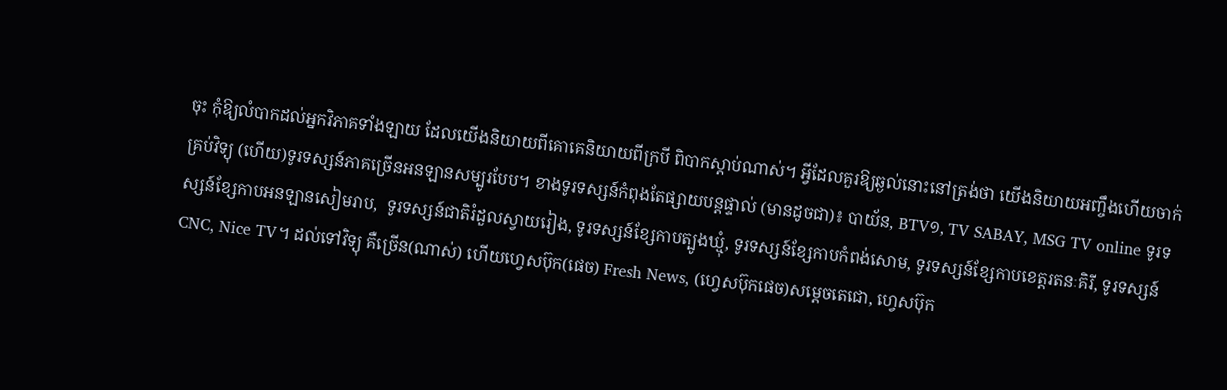ចុះ កុំឱ្យលំបាកដល់អ្នកវិភាគទាំងឡាយ ដែលយើងនិយាយពីគោគេនិយាយពីក្របី ពិបាកស្ដាប់ណាស់។ អ្វីដែលគួរឱ្យឆ្ងល់នោះនៅត្រង់ថា យើងនិយាយអញ្ចឹងហើយចាក់គ្រប់វិទ្យុ (ហើយ)ទូរទស្សន៍ភាគច្រើនអនឡានសម្បូរបែប។ ខាងទូរទស្សន៍កំពុងតែផ្សាយបន្តផ្ទាល់ (មានដូចជា)៖ បាយ័ន, BTV១, TV SABAY, MSG TV online ទូរទស្សន៍ខ្សែកាបអនឡានសៀមរាប,  ទូរទស្សន៍ជាតិរំដួលស្វាយរៀង, ទូរទស្សន៍ខ្សែកាបត្បូងឃ្មុំ, ទូរទស្សន៍ខ្សែកាបកំពង់សោម, ទូរទស្សន៍ខ្សែកាបខេត្តរតនៈគិរី, ទូរទស្សន៍ CNC, Nice TV។ ដល់ទៅវិទ្យុ គឺច្រើន(ណាស់) ហើយហ្វេសប៊ុក(ផេច) Fresh News, (ហ្វេសប៊ុកផេច)សម្ដេចតេជោ, ហ្វេសប៊ុក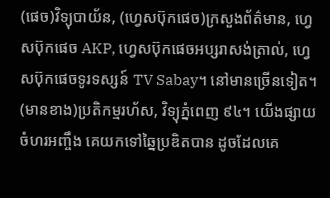(ផេច)វិទ្យុបាយ័ន, (ហ្វេសប៊ុកផេច)ក្រសួងព័ត៌មាន, ហ្វេសប៊ុកផេច AKP, ហ្វេសប៊ុកផេចអប្សរាសង់ត្រាល់, ហ្វេសប៊ុកផេចទូរទស្សន៍ TV Sabay។ នៅមានច្រើនទៀត។ (មានខាង)ប្រតិកម្មរហ័ស, វិទ្យុភ្នំពេញ ៩៤។ យើងផ្សាយចំហរអញ្ចឹង គេយកទៅឆ្នៃប្រឌិតបាន ដូចដែលគេ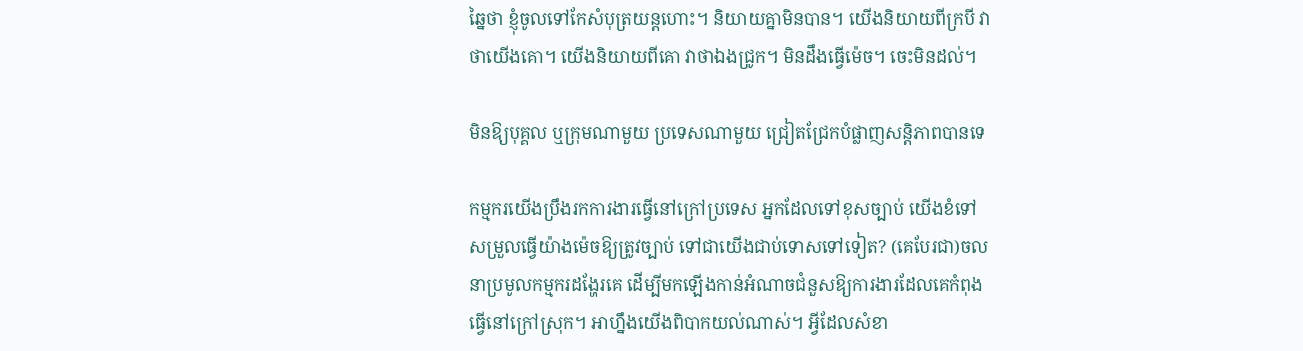ឆ្នៃថា ខ្ញុំចូលទៅកែសំបុត្រយន្តហោះ។ និយាយគ្នាមិនបាន។ យើងនិយាយពីក្របី វាថាយើងគោ។ យើងនិយាយពីគោ វាថាឯងជ្រូក។ មិនដឹងធ្វើម៉េច។ ចេះមិនដល់។

មិនឱ្យបុគ្គល ឬក្រុមណាមួយ ប្រទេសណាមួយ ជ្រៀតជ្រែកបំផ្លាញសន្ដិភាពបានទេ

កម្មករយើងប្រឹងរកការងារធ្វើនៅក្រៅប្រទេស អ្នកដែលទៅខុសច្បាប់ យើងខំទៅសម្រួលធ្វើយ៉ាងម៉េចឱ្យត្រូវច្បាប់ ទៅជាយើងជាប់ទោសទៅទៀត? (គេបែរជា)ចលនាប្រមូលកម្មករដង្ហែរគេ ដើម្បីមកឡើងកាន់អំណាចជំនួសឱ្យការងារដែលគេកំពុងធ្វើនៅក្រៅស្រុក។ អាហ្នឹងយើងពិបាកយល់ណាស់។ អ្វីដែលសំខា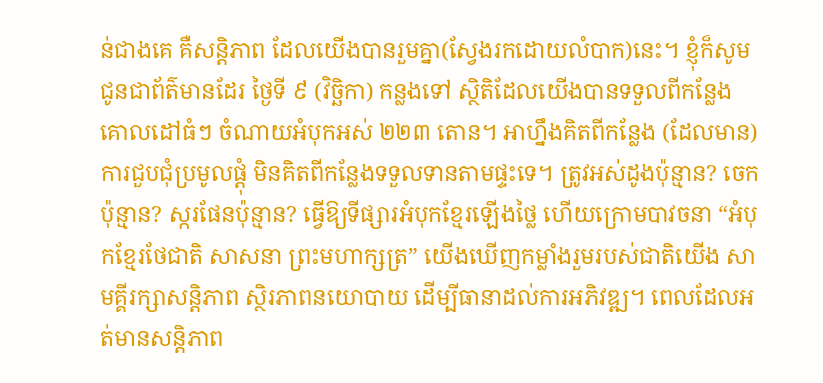ន់ជាងគេ គឺសន្តិភាព ដែលយើងបានរួមគ្នា(ស្វែងរកដោយលំបាក)នេះ។ ខ្ញុំក៏សូមជូនជាព័ត៌មានដែរ ថ្ងៃទី ៩ (វិច្ឆិកា) កន្លងទៅ ស្ថិតិដែលយើងបានទទួលពីកន្លែងគោលដៅធំៗ ចំណាយអំបុកអស់ ២២៣ តោន។ អាហ្នឹងគិតពីកន្លែង (ដែលមាន)ការជួបជុំប្រមូលផ្ដុំ មិនគិតពីកន្លែងទទួលទានតាមផ្ទះទេ។ ត្រូវអស់ដូងប៉ុន្មាន? ចេកប៉ុន្មាន? ស្ករផែនប៉ុន្មាន? ធ្វើឱ្យទីផ្សារអំបុកខ្មែរឡើងថ្លៃ ហើយក្រោមបាវចនា “អំបុកខ្មែរថែជាតិ សាសនា ព្រះមហាក្សត្រ” យើងឃើញកម្លាំងរួមរបស់ជាតិយើង សាមគ្គីរក្សាសន្តិភាព ស្ថិរភាពនយោបាយ ដើម្បីធានាដល់ការអភិវឌ្ឍ។ ពេលដែលអត់មានសន្តិភាព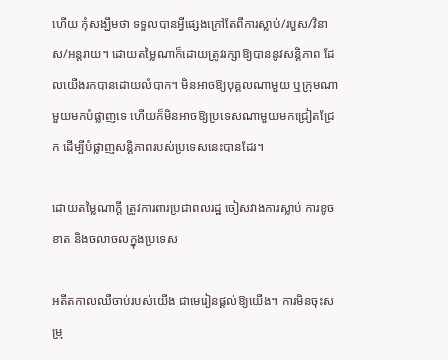ហើយ កុំសង្ឃឹមថា ទទួលបានអ្វីផ្សេងក្រៅតែពីការស្លាប់/របួស/វិនាស/អន្តរាយ។ ដោយតម្លៃណាក៏ដោយត្រូវរក្សាឱ្យបាននូវសន្តិភាព ដែលយើងរកបានដោយលំបាក។ មិនអាចឱ្យបុគ្គលណាមួយ ឬក្រុមណាមួយមកបំផ្លាញទេ ហើយក៏មិនអាចឱ្យប្រទេសណាមួយមកជ្រៀតជ្រែក ដើម្បីបំផ្លាញសន្ដិភាពរបស់ប្រទេសនេះបានដែរ។

ដោយតម្លៃណាក្តី ត្រូវការពារប្រជាពលរដ្ឋ ចៀសវាងការស្លាប់ ការខូចខាត និងចលាចលក្នុងប្រទេស

អតីតកាលឈឺចាប់របស់យើង ជាមេរៀនផ្ដល់ឱ្យយើង។ ការមិនចុះសម្រុ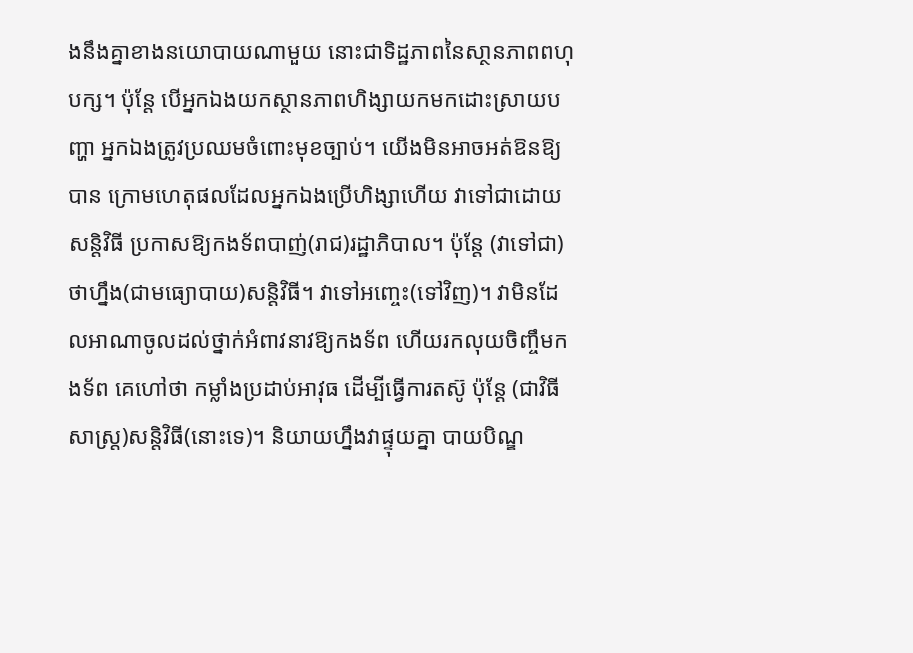ងនឹងគ្នាខាងនយោបាយណាមួយ នោះជាទិដ្ឋភាពនៃសា្ថនភាពពហុបក្ស។ ប៉ុន្តែ បើអ្នកឯងយកស្ថានភាពហិង្សាយកមកដោះស្រាយបញ្ហា អ្នកឯងត្រូវប្រឈមចំពោះមុខច្បាប់។ យើងមិនអាចអត់ឱនឱ្យបាន ក្រោមហេតុផលដែលអ្នកឯងប្រើហិង្សាហើយ វាទៅជាដោយសន្ដិវិធី ប្រកាសឱ្យកងទ័ពបាញ់(រាជ)រដ្ឋាភិបាល។ ប៉ុន្តែ (វាទៅជា)ថាហ្នឹង(ជាមធ្យោបាយ)សន្ដិវិធី។ វាទៅអញ្ចេះ(ទៅវិញ)។ វាមិនដែលអាណាចូលដល់ថ្នាក់អំពាវនាវឱ្យកងទ័ព ហើយរកលុយចិញ្ចឹមកងទ័ព គេហៅថា កម្លាំងប្រដាប់អាវុធ ដើម្បីធ្វើការតស៊ូ ប៉ុន្តែ (ជាវិធីសាស្ត្រ)សន្ដិវិធី(នោះទេ)។ និយាយហ្នឹងវាផ្ទុយគ្នា បាយបិណ្ឌ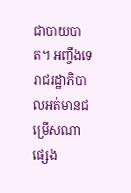ជាបាយបាត។ អញ្ចឹងទេ រាជរដ្ឋាភិបាលអត់មានជម្រើសណាផ្សេង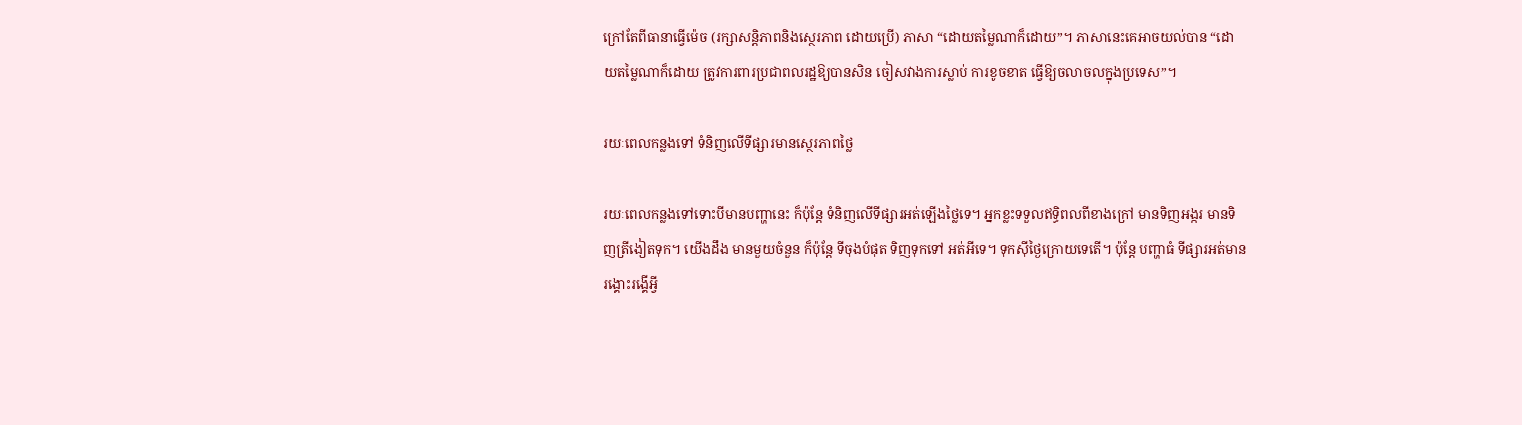ក្រៅតែពីធានាធ្វើម៉េច (រក្សាសន្តិភាពនិងស្ថេរភាព ដោយប្រើ) ភាសា “ដោយតម្លៃណាក៏ដោយ”។ ភាសានេះគេអាចយល់បាន “ដោយតម្លៃណាក៏ដោយ ត្រូវការពារប្រជាពលរដ្ឋឱ្យបានសិន ចៀសវាងការស្លាប់ ការខូចខាត ធ្វើឱ្យចលាចលក្នុងប្រទេស”។

រយៈពេលកន្លងទៅ ទំនិញលើទីផ្សារមានស្ថេរភាពថ្លៃ

រយៈពេលកន្លងទៅទោះបីមានបញ្ហានេះ ក៏ប៉ុន្តែ ទំនិញលើទីផ្សារអត់ឡើងថ្លៃទេ។ អ្នកខ្លះទទួលឥទ្ធិពលពីខាងក្រៅ មានទិញអង្ករ មានទិញត្រីងៀតទុក។ យើងដឹង មានមួយចំនួន ក៏ប៉ុន្តែ ទីចុងបំផុត ទិញទុកទៅ អត់អីទេ។ ទុកស៊ីថ្ងៃក្រោយទេតើ។ ប៉ុន្តែ បញ្ហាធំ ទីផ្សារអត់មានរង្គោះរង្គើអ្វី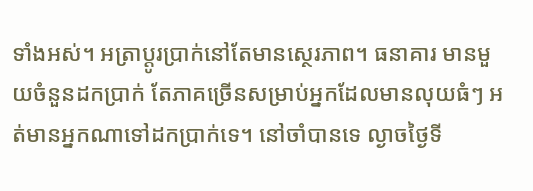ទាំងអស់។ អត្រាប្ដូរប្រាក់នៅតែមានស្ថេរភាព។ ធនាគារ មានមួយចំនួនដកប្រាក់ តែភាគច្រើនសម្រាប់អ្នកដែលមានលុយធំៗ អត់មានអ្នកណាទៅដកប្រាក់ទេ។ នៅចាំបានទេ ល្ងាចថ្ងៃទី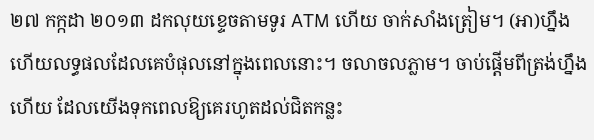២៧ កក្កដា ២០១៣ ដកលុយខ្ទេចតាមទូរ ATM ហើយ ចាក់សាំងត្រៀម។ (អា)ហ្នឹងហើយលទ្ធផលដែលគេបំផុលនៅក្នុងពេលនោះ។ ចលាចលភ្លាម។ ចាប់ផ្ដើមពីត្រង់ហ្នឹងហើយ ដែលយើងទុកពេលឱ្យគេរហូតដល់ជិតកន្លះ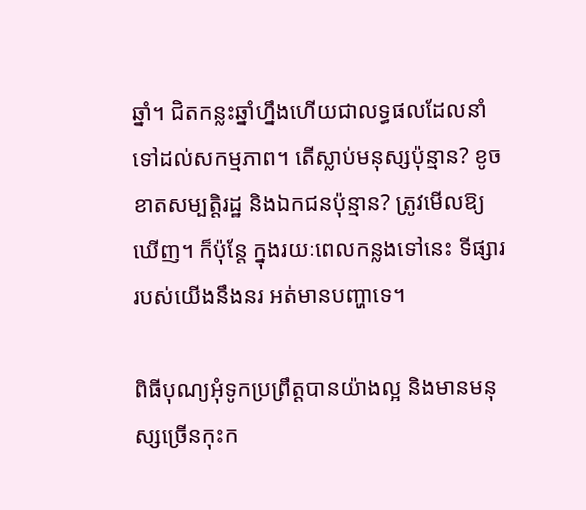ឆ្នាំ។ ជិតកន្លះឆ្នាំហ្នឹងហើយជាលទ្ធផលដែលនាំទៅដល់សកម្មភាព។ តើស្លាប់មនុស្សប៉ុន្មាន? ខូចខាតសម្បតិ្តរដ្ឋ និងឯកជនប៉ុន្មាន? ត្រូវមើលឱ្យឃើញ។ ក៏ប៉ុន្តែ ក្នុងរយៈពេលកន្លងទៅនេះ ទីផ្សាររបស់យើងនឹងនរ អត់មានបញ្ហាទេ។

ពិធីបុណ្យអុំទូកប្រព្រឹត្តបានយ៉ាងល្អ និងមានមនុស្សច្រើនកុះក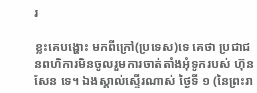រ

ខ្លះគេបង្ហោះ មកពីក្រៅ(ប្រទេស)ទេ គេថា ប្រជាជនពហិការមិនចូលរួមការចាត់តាំងអុំទូករបស់ ហ៊ុន សែន ទេ។ ឯងស្គាល់ស្ទើរណាស់ ថ្ងៃទី ១ (នៃព្រះរា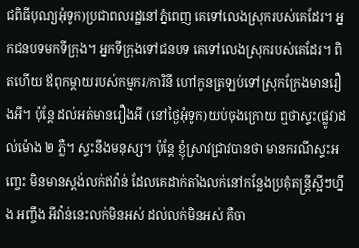ជពិធីបុណ្យអុំទូក)ប្រជាពលរដ្ឋនៅភ្នំពេញ គេទៅលេងស្រុករបស់គេដែរ។ អ្នកជនបទមកទីក្រុង។ អ្នកទីក្រុងទៅជនបទ គេទៅលេងស្រុករបស់គេដែរ។ ពិតហើយ ឪពុកម្ដាយរបស់កម្មករ/ការិនី ហៅកូនត្រឡប់ទៅស្រុកក្រែងមានរឿងអី។ ប៉ុន្តែ ដល់អត់មានរឿងអី (នៅថ្ងៃអុំទូក)យប់ចុងក្រោយ ឮថាស្ទះ(ផ្លូវ)ដល់ម៉ោង ២ ភ្លឺ។ ស្ទះនឹងមនុស្ស។ ប៉ុន្តែ ខ្ញុំស្រាវជ្រាវបានថា មានករណីស្ទះអញ្ចេះ មិនមានស្ដង់លក់ឥវ៉ាន់ ដែលគេដាក់តាំងលក់នៅកន្លែងប្រគុំតន្រ្តីស្អីៗហ្នឹង អញ្ចឹង អីវ៉ាន់នេះលក់មិនអស់ ដល់លក់មិនអស់ គឺចា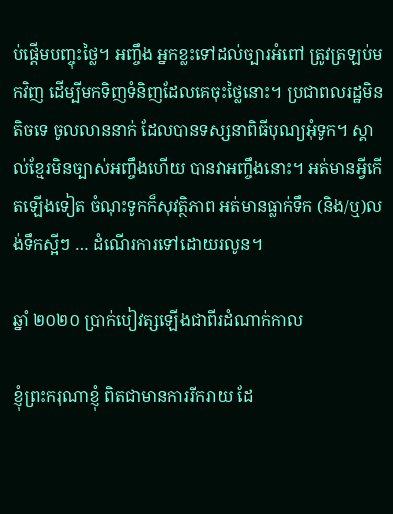ប់ផ្ដើមបញ្ចុះថ្លៃ។ អញ្ចឹង អ្នកខ្លះទៅដល់ច្បារអំពៅ ត្រូវត្រឡប់មកវិញ ដើម្បីមកទិញទំនិញដែលគេចុះថ្លៃនោះ។ ប្រជាពលរដ្ឋមិនតិចទេ ចូលលាននាក់ ដែលបានទស្សនាពិធីបុណ្យអុំទូក។ ស្គាល់ខ្មែរមិនច្បាស់អញ្ចឹងហើយ បានវាអញ្ចឹងនោះ។ អត់មានអ្វីកើតឡើងទៀត ចំណុះទូកក៏សុវត្ថិភាព អត់មានធ្លាក់ទឹក (និង/ឬ)លង់ទឹកស្អីៗ … ដំណើរការទៅដោយរលូន។

ឆ្នាំ ២០២០ ប្រាក់បៀវត្សឡើងជាពីរដំណាក់កាល

ខ្ញុំព្រះករុណាខ្ញុំ ពិតជាមានការរីករាយ ដែ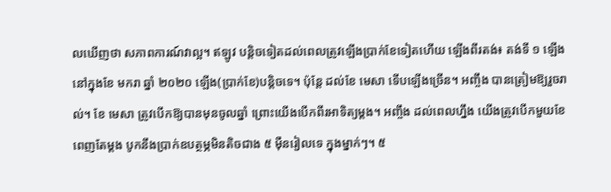លឃើញថា សភាពការណ៍វាល្អ។ ឥឡូវ បន្ដិចទៀតដល់ពេលត្រូវឡើងប្រាក់ខែទៀតហើយ ឡើងពីរតង់៖ តង់ទី ១ ឡើងនៅក្នុងខែ មករា ឆ្នាំ ២០២០ ឡើង(ប្រាក់ខែ)បន្ដិចទេ។ ប៉ុន្តែ ដល់ខែ មេសា ទើបឡើងច្រើន។ អញ្ចឹង បានត្រៀមឱ្យរួចរាល់។ ខែ មេសា ត្រូវបើកឱ្យបានមុនចូលឆ្នាំ ព្រោះយើងបើកពីរអាទិត្យម្ដង។ អញ្ចឹង ដល់ពេលហ្នឹង យើងត្រូវបើកមួយខែពេញតែម្ដង បូកនឹងប្រាក់ឧបត្ថម្ភមិនតិចជាង ៥ ម៉ឺនរៀលទេ ក្នុងម្នាក់ៗ។ ៥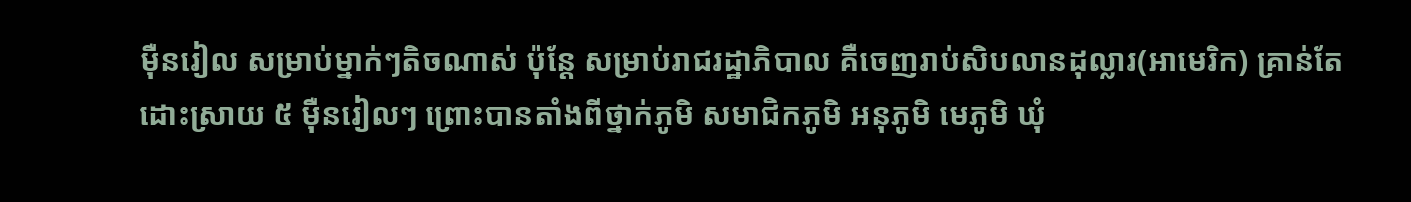ម៉ឺនរៀល សម្រាប់ម្នាក់ៗតិចណាស់ ប៉ុន្តែ សម្រាប់រាជរដ្ឋាភិបាល គឺចេញរាប់សិបលានដុល្លារ(អាមេរិក) គ្រាន់តែដោះស្រាយ ៥ ម៉ឺនរៀលៗ ព្រោះបានតាំងពីថ្នាក់ភូមិ សមាជិកភូមិ អនុភូមិ មេភូមិ ឃុំ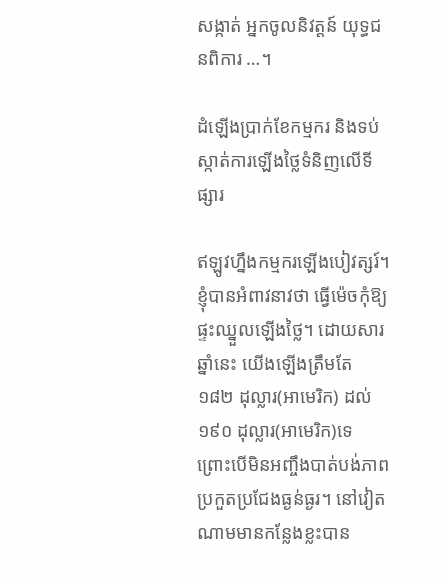សង្កាត់ អ្នកចូលនិវត្តន៍ យុទ្ធជនពិការ …។

ដំឡើងប្រាក់ខែកម្មករ និងទប់ស្កាត់ការឡើងថ្លៃទំនិញលើទីផ្សារ

ឥឡូវហ្នឹងកម្មករឡើងបៀវត្សរ៍។ ខ្ញុំបានអំពាវនាវថា ធ្វើម៉េចកុំឱ្យផ្ទះឈ្នួលឡើងថ្លៃ។ ដោយសារឆ្នាំនេះ យើងឡើងត្រឹមតែ ១៨២ ដុល្លារ(អាមេរិក) ដល់ ១៩០ ដុល្លារ(អាមេរិក)ទេ ព្រោះបើមិនអញ្ចឹងបាត់បង់ភាពប្រកួតប្រជែងធ្ងន់ធ្ងរ។ នៅវៀតណាមមានកន្លែងខ្លះបាន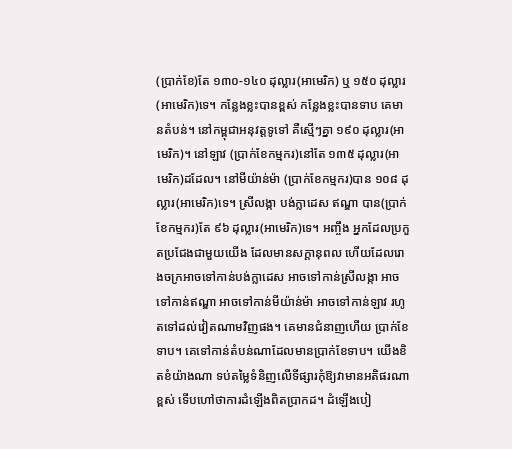(ប្រាក់ខែ)តែ ១៣០-១៤០ ដុល្លារ(អាមេរិក) ឬ ១៥០ ដុល្លារ(អាមេរិក)ទេ។ កន្លែងខ្លះបានខ្ពស់ កន្លែងខ្លះបានទាប គេមានតំបន់។ នៅកម្ពុជាអនុវត្តទូទៅ គឺស្មើៗគ្នា ១៩០ ដុល្លារ(អាមេរិក)។ នៅឡាវ (ប្រាក់ខែកម្មករ)នៅតែ ១៣៥ ដុល្លារ(អាមេរិក)ដដែល។ នៅមីយ៉ាន់ម៉ា (ប្រាក់ខែកម្មករ)បាន ១០៨ ដុល្លារ(អាមេរិក)ទេ។ ស្រីលង្កា បង់ក្លាដេស ឥណ្ឌា បាន(ប្រាក់ខែកម្មករ)តែ ៩៦ ដុល្លារ(អាមេរិក)ទេ។ អញ្ចឹង អ្នកដែលប្រកួតប្រជែងជាមួយយើង ដែលមានសក្ដានុពល ហើយដែលរោងចក្រអាចទៅកាន់បង់ក្លាដេស អាចទៅកាន់ស្រីលង្កា អាចទៅកាន់ឥណ្ឌា អាចទៅកាន់មីយ៉ាន់ម៉ា អាចទៅកាន់ឡាវ រហូតទៅដល់វៀតណាមវិញផង។ គេមានជំនាញហើយ ប្រាក់ខែទាប។ គេទៅកាន់តំបន់ណាដែលមានប្រាក់ខែទាប។ យើងខិតខំយ៉ាងណា ទប់តម្លៃទំនិញលើទីផ្សារកុំឱ្យវាមានអតិផរណាខ្ពស់ ទើបហៅថាការដំឡើងពិតប្រាកដ។ ដំឡើងបៀ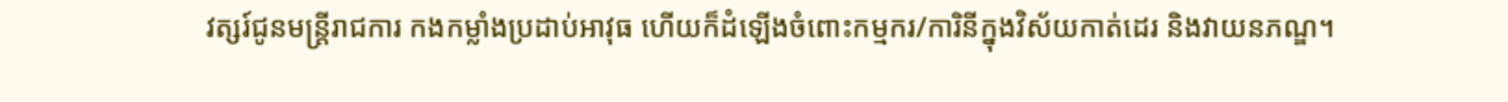វត្សរ៍ជូនមន្រ្តីរាជការ កងកម្លាំងប្រដាប់អាវុធ ហើយក៏ដំឡើងចំពោះកម្មករ/ការិនីក្នុងវិស័យកាត់ដេរ និងវាយនភណ្ឌ។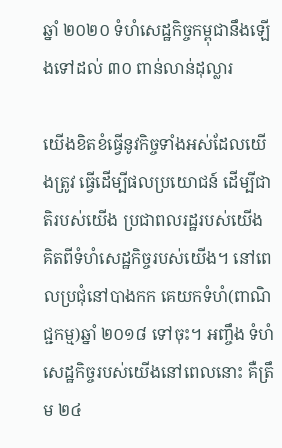ឆ្នាំ ២០២០ ទំហំសេដ្ឋកិច្ចកម្ពុជានឹងឡើងទៅដល់ ៣០ ពាន់លាន់ដុល្លារ

យើងខិតខំធ្វើនូវកិច្ចទាំងអស់ដែលយើងត្រូវ ធ្វើដើម្បីផលប្រយោជន៍ ដើម្បីជាតិរបស់យើង ប្រជាពលរដ្ឋរបស់យើង គិតពីទំហំសេដ្ឋកិច្ចរបស់យើង។ នៅពេលប្រជុំនៅបាងកក គេយកទំហំ(ពាណិជ្ជកម្ម)ឆ្នាំ ២០១៨ ទៅចុះ។ អញ្ចឹង ទំហំសេដ្ឋកិច្ចរបស់យើងនៅពេលនោះ គឺត្រឹម ២៤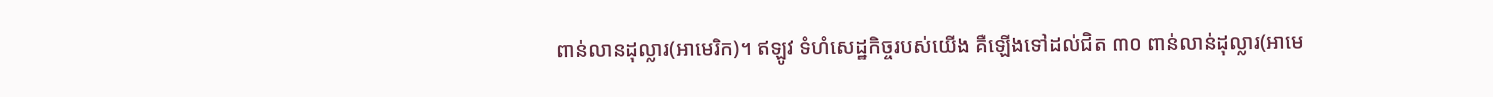ពាន់លានដុល្លារ(អាមេរិក)។ ឥឡូវ ទំហំសេដ្ឋកិច្ចរបស់យើង គឺឡើងទៅដល់ជិត ៣០ ពាន់លាន់ដុល្លារ(អាមេ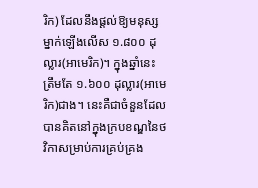រិក) ដែលនឹងផ្ដល់ឱ្យមនុស្សម្នាក់ឡើងលើស ១.៨០០ ដុល្លារ(អាមេរិក)។ ក្នុងឆ្នាំនេះ ត្រឹមតែ ១.៦០០ ដុល្លារ(អាមេរិក)ជាង។ នេះគឺជាចំនួនដែលបានគិតនៅក្នុងក្របខណ្ឌនៃថវិកាសម្រាប់ការគ្រប់គ្រង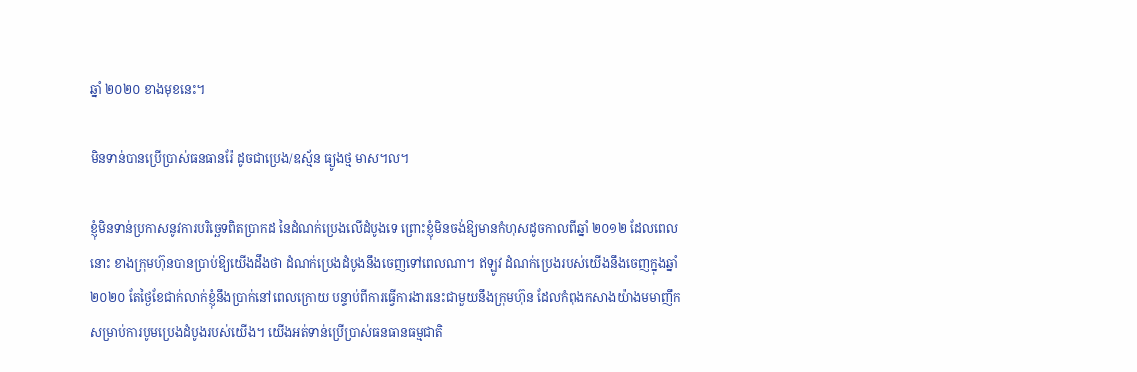ឆ្នាំ ២០២០ ខាងមុខនេះ។

មិនទាន់បានប្រើប្រាស់ធនធានរ៉ែ ដូចជាប្រេង/ឧស្ម័ន ធ្យូងថ្ម មាស។ល។

ខ្ញុំមិនទាន់ប្រកាសនូវការបរិច្ឆេទពិតប្រាកដ នៃដំណក់ប្រេងលើដំបូងទេ ព្រោះខ្ញុំមិនចង់ឱ្យមានកំហុសដូចកាលពីឆ្នាំ ២០១២ ដែលពេលនោះ ខាងក្រុមហ៊ុនបានប្រាប់ឱ្យយើងដឹងថា ដំណក់ប្រេងដំបូងនឹងចេញទៅពេលណា។ ឥឡូវ ដំណក់ប្រេងរបស់យើងនឹងចេញក្នុងឆ្នាំ ២០២០ តែថ្ងៃខែជាក់លាក់ខ្ញុំនឹងប្រាក់នៅពេលក្រោយ បន្ទាប់ពីការធ្វើការងារនេះជាមួយនឹងក្រុមហ៊ុន ដែលកំពុងកសាងយ៉ាងមមាញឹក សម្រាប់ការបូមប្រេងដំបូងរបស់យើង។ យើងអត់ទាន់ប្រើប្រាស់ធនធានធម្មជាតិ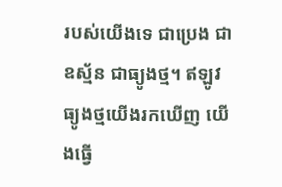របស់យើងទេ ជាប្រេង ជាឧស្ម័ន ជាធ្យូងថ្ម។ ឥឡូវ ធ្យូងថ្មយើងរកឃើញ យើងធ្វើ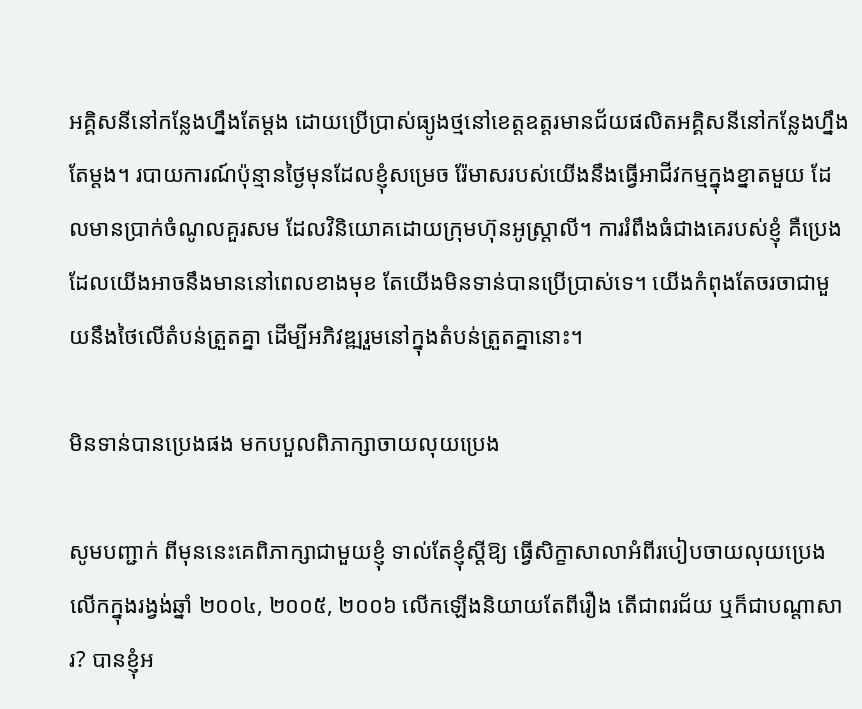អគ្គិសនីនៅកន្លែងហ្នឹងតែម្ដង ដោយប្រើប្រាស់ធ្យូងថ្មនៅខេត្តឧត្តរមានជ័យផលិតអគ្គិសនីនៅកន្លែងហ្នឹងតែម្ដង។ របាយការណ៍ប៉ុន្មានថ្ងៃមុនដែលខ្ញុំសម្រេច រ៉ែមាសរបស់យើងនឹងធ្វើអាជីវកម្មក្នុងខ្នាតមួយ ដែលមានប្រាក់ចំណូលគួរសម ដែលវិនិយោគដោយក្រុមហ៊ុនអូស្រ្តាលី។ ការរំពឹងធំជាងគេរបស់ខ្ញុំ គឺប្រេង ដែលយើងអាចនឹងមាននៅពេលខាងមុខ តែយើងមិនទាន់បានប្រើប្រាស់ទេ។ យើងកំពុងតែចរចាជាមួយនឹងថៃលើតំបន់ត្រួតគ្នា ដើម្បីអភិវឌ្ឍរួមនៅក្នុងតំបន់ត្រួតគ្នានោះ។

មិនទាន់បានប្រេងផង មកបបួលពិភាក្សាចាយលុយប្រេង

សូមបញ្ជាក់ ពីមុននេះគេពិភាក្សាជាមួយខ្ញុំ ទាល់តែខ្ញុំស្ដីឱ្យ ធ្វើសិក្ខាសាលាអំពីរបៀបចាយលុយប្រេង លើកក្នុងរង្វង់ឆ្នាំ ២០០៤, ២០០៥, ២០០៦ លើកឡើងនិយាយតែពីរឿង តើជាពរជ័យ ឬក៏ជាបណ្ដាសារ? បានខ្ញុំអ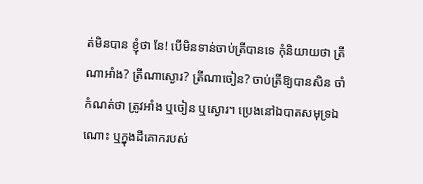ត់មិនបាន ខ្ញុំថា នែ! បើមិនទាន់ចាប់ត្រីបានទេ កុំនិយាយថា ត្រីណាអាំង? ត្រីណាស្ងោរ? ត្រីណាចៀន? ចាប់ត្រីឱ្យបានសិន ចាំកំណត់ថា ត្រូវអាំង ឬចៀន ឬស្ងោរ។ ប្រេងនៅឯបាតសមុទ្រឯណោះ ឬក្នុងដីគោករបស់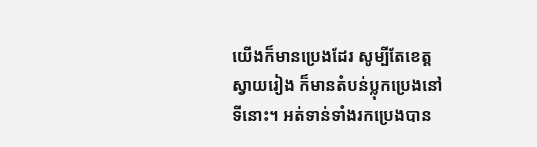យើងក៏មានប្រេងដែរ សូម្បីតែខេត្តស្វាយរៀង ក៏មានតំបន់ប្លុកប្រេងនៅទីនោះ។ អត់ទាន់ទាំងរកប្រេងបាន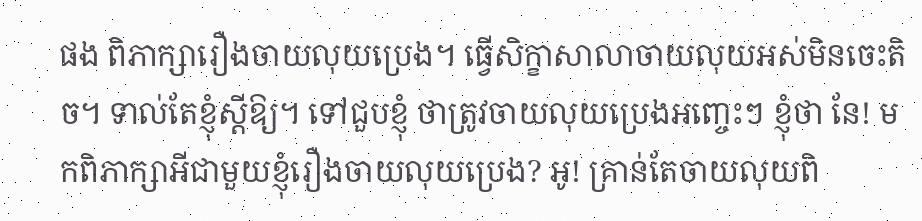ផង ពិភាក្សារឿងចាយលុយប្រេង។ ធ្វើសិក្ខាសាលាចាយលុយអស់មិនចេះតិច។ ទាល់តែខ្ញុំស្ដីឱ្យ។ ទៅជួបខ្ញុំ ថាត្រូវចាយលុយប្រេងអញ្ចេះៗ ខ្ញុំថា នែ! មកពិភាក្សាអីជាមួយខ្ញុំរឿងចាយលុយប្រេង? អូ! គ្រាន់តែចាយលុយពិ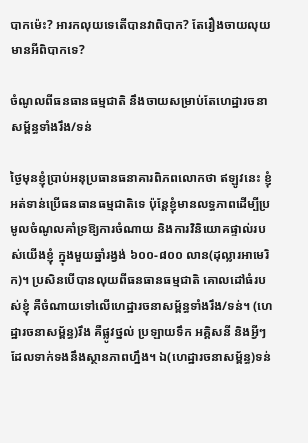បាកម៉េះ? អារកលុយទេតើបានវាពិបាក? តែរឿងចាយលុយមានអីពិបាកទេ?

ចំណូលពីធនធានធម្មជាតិ នឹងចាយសម្រាប់តែហេដ្ឋារចនាសម្ព័ន្ធទាំងរឹង/ទន់

ថ្ងៃមុនខ្ញុំប្រាប់អនុប្រធានធនាគារពិភពលោកថា ឥឡូវនេះ ខ្ញុំអត់ទាន់ប្រើធនធានធម្មជាតិទេ ប៉ុន្តែខ្ញុំមានលទ្ធភាពដើម្បីប្រមូលចំណូលគាំទ្រឱ្យការចំណាយ និងការវិនិយោគផ្ទាល់របស់យើងខ្ញុំ ក្នុងមួយឆ្នាំរង្វង់ ៦០០-៨០០ លាន(ដុល្លារអាមេរិក)។ ប្រសិនបើបានលុយពីធនធានធម្មជាតិ គោលដៅធំរបស់ខ្ញុំ គឺចំណាយទៅលើហេដ្ឋារចនាសម្ព័ន្ធទាំងរឹង/ទន់។ (ហេដ្ឋារចនាសម្ព័ន្ធ)រឹង គឺផ្លូវថ្នល់ ប្រឡាយទឹក អគ្គិសនី និងអ្វីៗ ដែលទាក់ទងនឹងស្ថានភាពហ្នឹង។ ឯ(ហេដ្ឋារចនាសម្ព័ន្ធ)ទន់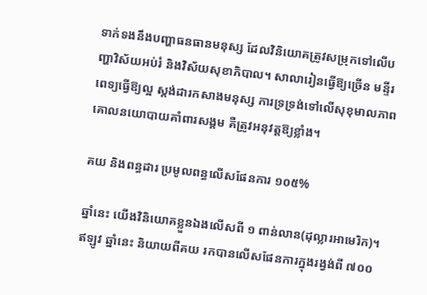ទាក់ទងនឹងបញ្ហាធនធានមនុស្ស ដែលវិនិយោគត្រូវសម្រុកទៅលើបញ្ហាវិស័យអប់រំ និងវិស័យសុខាភិបាល។ សាលារៀនធ្វើឱ្យច្រើន មន្ទីរពេទ្យធ្វើឱ្យល្អ ស្តង់ដារកសាងមនុស្ស ការទ្រទ្រង់ទៅលើសុខុមាលភាព គោលនយោបាយគាំពារសង្គម គឺត្រូវអនុវត្តឱ្យខ្លាំង។

គយ និងពន្ធដារ ប្រមូលពន្ធលើសផែនការ ១០៥%

ឆ្នាំនេះ យើងវិនិយោគខ្លួនឯងលើសពី ១ ពាន់លាន(ដុល្លារអាមេរិក)។ ឥឡូវ ឆ្នាំនេះ និយាយពីគយ រកបានលើសផែនការក្នុងរង្វង់ពី ៧០០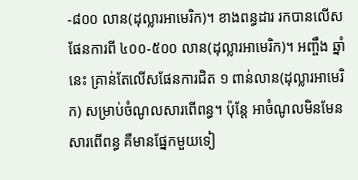-៨០០ លាន(ដុល្លារអាមេរិក)។ ខាងពន្ធដារ រកបានលើសផែនការពី ៤០០-៥០០ លាន(ដុល្លារអាមេរិក)។ អញ្ចឹង ឆ្នាំនេះ គ្រាន់តែលើសផែនការជិត ១ ពាន់លាន(ដុល្លារអាមេរិក) សម្រាប់ចំណូលសារពើពន្ធ។ ប៉ុន្តែ អាចំណូលមិនមែនសារពើពន្ធ គឺមានផ្នែកមួយទៀ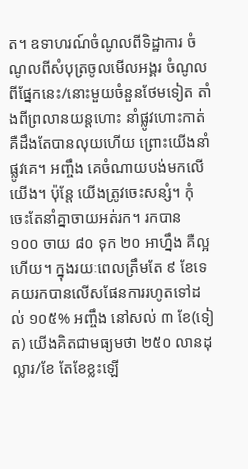ត។ ឧទាហរណ៍ចំណូលពីទិដ្ឋាការ ចំណូលពីសំបុត្រចូលមើលអង្គរ ចំណូលពីផ្នែកនេះ/នោះមួយចំនួនថែមទៀត តាំងពីព្រលានយន្តហោះ នាំផ្លូវហោះកាត់ គឺដឹងតែបានលុយហើយ ព្រោះយើងនាំផ្លូវគេ។ អញ្ចឹង គេចំណាយបង់មកលើយើង។ ប៉ុន្តែ យើងត្រូវចេះសន្សំ។ កុំចេះតែនាំគ្នាចាយអត់រក។ រកបាន ១០០ ចាយ ៨០ ទុក ២០ អាហ្នឹង គឺល្អហើយ។ ក្នុងរយៈពេលត្រឹមតែ ៩ ខែទេ គយរកបានលើសផែនការរហូតទៅដល់ ១០៥% អញ្ចឹង នៅសល់ ៣ ខែ(ទៀត) យើងគិតជាមធ្យមថា ២៥០ លានដុល្លារ/ខែ តែខែខ្លះឡើ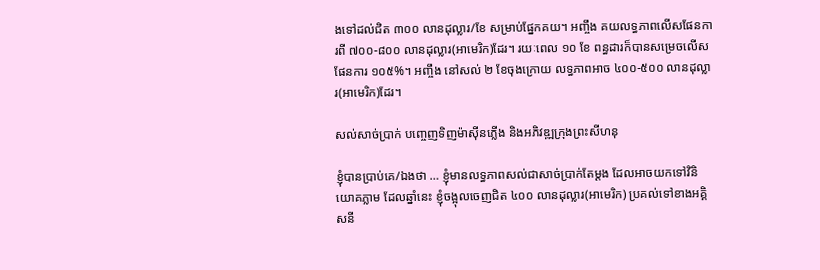ងទៅដល់ជិត ៣០០ លានដុល្លារ/ខែ សម្រាប់ផ្នែកគយ។ អញ្ចឹង គយលទ្ធភាពលើសផែនការពី ៧០០-៨០០ លានដុល្លារ(អាមេរិក)ដែរ។ រយៈពេល ១០ ខែ ពន្ធដារក៏បានសម្រេចលើសផែនការ ១០៥%។ អញ្ចឹង នៅសល់ ២ ខែចុងក្រោយ លទ្ធភាពអាច ៤០០-៥០០ លានដុល្លារ(អាមេរិក)ដែរ។

សល់សាច់ប្រាក់ បញ្ចេញទិញម៉ាស៊ីនភ្លើង និងអភិវឌ្ឍក្រុងព្រះសីហនុ

ខ្ញុំបានប្រាប់គេ/ឯងថា … ខ្ញុំមានលទ្ធភាពសល់ជាសាច់ប្រាក់តែម្តង ដែលអាចយកទៅវិនិយោគភ្លាម ដែលឆ្នាំនេះ ខ្ញុំចង្អុលចេញជិត ៤០០ លានដុល្លារ(អាមេរិក) ប្រគល់ទៅខាងអគ្គិសនី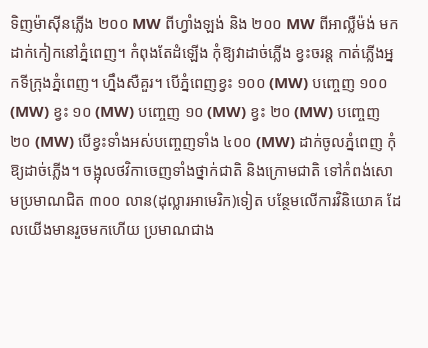ទិញម៉ាស៊ីនភ្លើង ២០០ MW ពីហ្វាំងឡង់ និង ២០០ MW ពីអាល្លឺម៉ង់ មកដាក់កៀកនៅភ្នំពេញ។ កំពុងតែដំឡើង កុំឱ្យវាដាច់ភ្លើង ខ្វះចរន្ត កាត់ភ្លើងអ្នកទីក្រុងភ្នំពេញ។ ហ្នឹងសឺគួរ។ បើភ្នំពេញខ្វះ ១០០ (MW) បញ្ចេញ ១០០ (MW) ខ្វះ ១០ (MW) បញ្ចេញ ១០ (MW) ខ្វះ ២០ (MW) បញ្ចេញ ២០ (MW) បើខ្វះទាំងអស់បញ្ចេញទាំង ៤០០ (MW) ដាក់ចូលភ្នំពេញ កុំឱ្យដាច់ភ្លើង។ ចង្អុលថវិកាចេញទាំងថ្នាក់ជាតិ និងក្រោមជាតិ ទៅកំពង់សោមប្រមាណជិត ៣០០ លាន(ដុល្លារអាមេរិក)ទៀត បន្ថែមលើការវិនិយោគ ដែលយើងមានរួចមកហើយ ប្រមាណជាង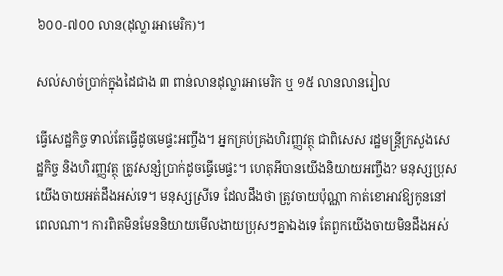៦០០-៧០០ លាន(ដុល្លារអាមេរិក)។

សល់សាច់ប្រាក់ក្នុងដៃជាង ៣ ពាន់លានដុល្លារអាមេរិក ឬ ១៥ លានលានរៀល

ធ្វើសេដ្ឋកិច្ច ទាល់តែធ្វើដូចមេផ្ទះអញ្ចឹង។ អ្នកគ្រប់គ្រងហិរញ្ញវត្ថុ ជាពិសេស រដ្ឋមន្រ្តីក្រសួងសេដ្ឋកិច្ច និងហិរញ្ញវត្ថុ ត្រូវសន្សំប្រាក់ដូចធ្វើមេផ្ទះ។ ហេតុអីបានយើងនិយាយអញ្ចឹង? មនុស្សប្រុសយើងចាយអត់ដឹងអស់ទេ។ មនុស្សស្រីទេ ដែលដឹងថា ត្រូវចាយប៉ុណ្ណា កាត់ខោអាវឱ្យកូននៅពេលណា។ ការពិតមិនមែននិយាយមើលងាយប្រុសៗគ្នាឯងទេ តែពួកយើងចាយមិនដឹងអស់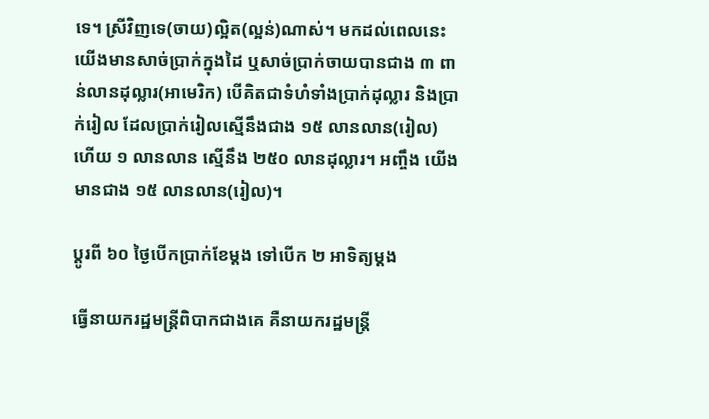ទេ។ ស្រីវិញទេ(ចាយ)ល្អិត(ល្អន់)ណាស់។ មកដល់ពេលនេះ យើងមានសាច់ប្រាក់ក្នុងដៃ ឬសាច់ប្រាក់ចាយបានជាង ៣ ពាន់លានដុល្លារ(អាមេរិក) បើគិតជាទំហំទាំងប្រាក់ដុល្លារ និងប្រាក់រៀល ដែលប្រាក់រៀលស្មើនឹងជាង ១៥ លានលាន(រៀល) ហើយ ១ លានលាន ស្មើនឹង ២៥០ លានដុល្លារ។ អញ្ចឹង យើងមានជាង ១៥ លានលាន(រៀល)។

ប្តូរពី ៦០ ថ្ងៃបើកប្រាក់ខែម្តង ទៅបើក ២ អាទិត្យម្តង

ធ្វើនាយករដ្ឋមន្រ្តីពិបាកជាងគេ គឺនាយករដ្ឋមន្រ្តី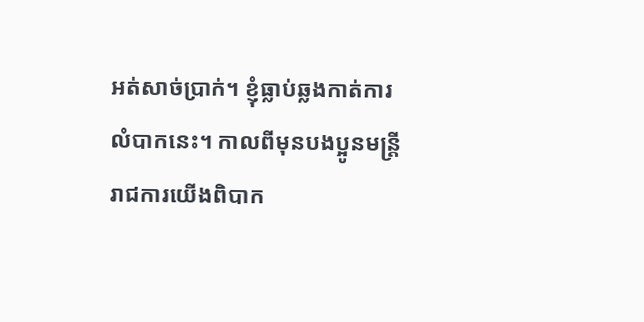អត់សាច់ប្រាក់។ ខ្ញុំធ្លាប់ឆ្លងកាត់ការលំបាកនេះ។ កាលពីមុនបងប្អូនមន្រ្តីរាជការយើងពិបាក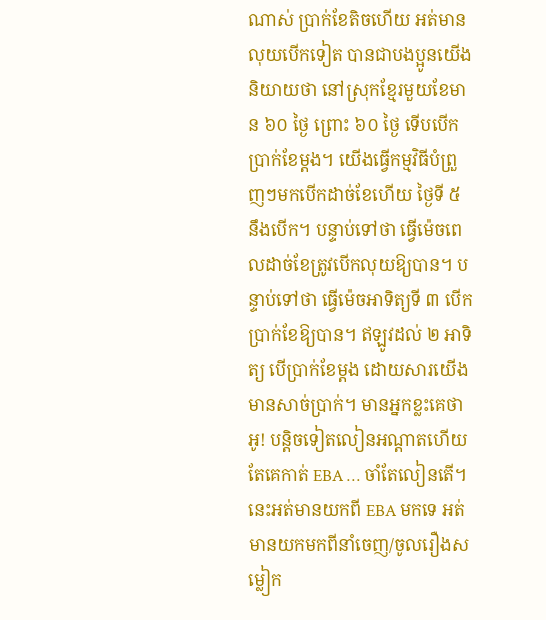ណាស់ ប្រាក់ខែតិចហើយ អត់មានលុយបើកទៀត បានជាបងប្អូនយើងនិយាយថា នៅស្រុកខ្មែរមួយខែមាន ៦០ ថ្ងៃ ព្រោះ ៦០ ថ្ងៃ ទើបបើកប្រាក់ខែម្តង។ យើងធ្វើកម្មវិធីបំព្រួញៗមកបើកដាច់ខែហើយ ថ្ងៃទី ៥ នឹងបើក។ បន្ទាប់ទៅថា ធ្វើម៉េចពេលដាច់ខែត្រូវបើកលុយឱ្យបាន។ បន្ទាប់ទៅថា ធ្វើម៉េចអាទិត្យទី ៣ បើកប្រាក់ខែឱ្យបាន។ ឥឡូវដល់ ២ អាទិត្យ បើប្រាក់ខែម្តង ដោយសារយើងមានសាច់ប្រាក់។ មានអ្នកខ្លះគេថា អូ! បន្តិចទៀតលៀនអណ្តាតហើយ តែគេកាត់ EBA … ចាំតែលៀនតើ។ នេះអត់មានយកពី EBA មកទេ អត់មានយកមកពីនាំចេញ/ចូលរឿងសម្លៀក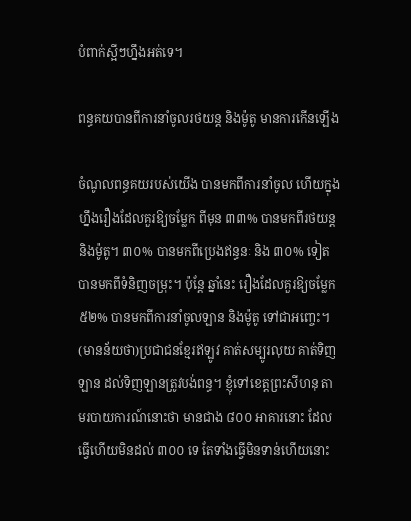បំពាក់ស្អីៗហ្នឹងអត់ទេ។

ពន្ធគយបានពីការនាំចូលរថយន្ត និងម៉ូតូ មានការកើនឡើង

ចំណូលពន្ធគយរបស់យើង បានមកពីការនាំចូល ហើយក្នុងហ្នឹងរឿងដែលគួរឱ្យចម្លែក ពីមុន ៣៣% បានមកពីរថយន្ត និងម៉ូតូ។ ៣០% បានមកពីប្រេងឥន្ធនៈ និង ៣០% ទៀតបានមកពីទំនិញចម្រុះ។ ប៉ុន្តែ ឆ្នាំនេះ រឿងដែលគួរឱ្យចម្លែក ៥២% បានមកពីការនាំចូលឡាន និងម៉ូតូ ទៅជាអញ្ចេះ។ (មានន័យថា)ប្រជាជនខ្មែរឥឡូវ គាត់សម្បូរលុយ គាត់ទិញឡាន ដល់ទិញឡានត្រូវបង់ពន្ធ។ ខ្ញុំទៅខេត្តព្រះសីហនុ តាមរបាយការណ៍នោះថា មានជាង ៨០០ អាគារនោះ ដែលធ្វើហើយមិនដល់ ៣០០ ទេ តែទាំងធ្វើមិនទាន់ហើយនោះ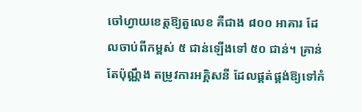ចៅហ្វាយខេត្តឱ្យតួលេខ គឺជាង ៨០០ អាគារ ដែលចាប់ពីកម្ពស់ ៥ ជាន់ឡើងទៅ ៥០ ជាន់។ គ្រាន់តែប៉ុណ្ណឹង តម្រូវការអគ្គិសនី ដែលផ្គត់ផ្គង់ឱ្យទៅកំ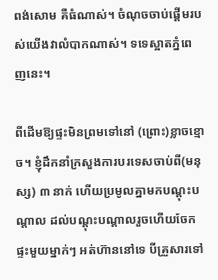ពង់សោម គឺធំណាស់។ ចំណុចចាប់ផ្តើមរបស់យើងវាលំបាកណាស់។ ទទេស្អាតភ្នំពេញនេះ។

ពីដើមឱ្យផ្ទះមិនព្រមទៅនៅ (ព្រោះ)ខ្លាចខ្មោច។ ខ្ញុំដឹកនាំក្រសួងការបរទេសចាប់ពី(មនុស្ស) ៣ នាក់ ហើយប្រមូលគ្នាមកបណ្តុះបណ្តាល ដល់បណ្តុះបណ្តាលរួចហើយចែកផ្ទះមួយម្នាក់ៗ អត់ហ៊ាននៅទេ បីគ្រួសារទៅ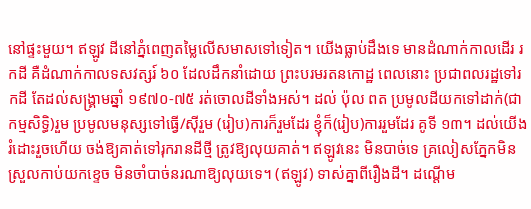នៅផ្ទះមួយ។ ឥឡូវ ដីនៅភ្នំពេញតម្លៃលើសមាសទៅទៀត។ យើងធ្លាប់ដឹងទេ មានដំណាក់កាលដើរ រកដី គឺដំណាក់កាលទសវត្សរ៍ ៦០ ដែលដឹកនាំដោយ ព្រះបរមរតនកោដ្ឋ ពេលនោះ ប្រជាពលរដ្ឋទៅរកដី តែដល់សង្គ្រាមឆ្នាំ ១៩៧០-៧៥ រត់ចោលដីទាំងអស់។ ដល់ ប៉ុល ពត ប្រមូលដីយកទៅដាក់(ជាកម្មសិទ្ធិ)រួម ប្រមូលមនុស្សទៅធ្វើ/ស៊ីរួម (រៀប)ការក៏រួមដែរ ខ្ញុំក៏(រៀប)ការរួមដែរ គូទី ១៣។ ដល់យើងរំដោះរួចហើយ ចង់ឱ្យគាត់ទៅរុករានដីថ្មី ត្រូវឱ្យលុយគាត់។ ឥឡូវនេះ មិនបាច់ទេ គ្រលៀសភ្នែកមិនស្រួលកាប់យកខ្ទេច មិនចាំបាច់នរណាឱ្យលុយទេ។ (ឥឡូវ) ទាស់គ្នាពីរឿងដី។ ដណ្តើម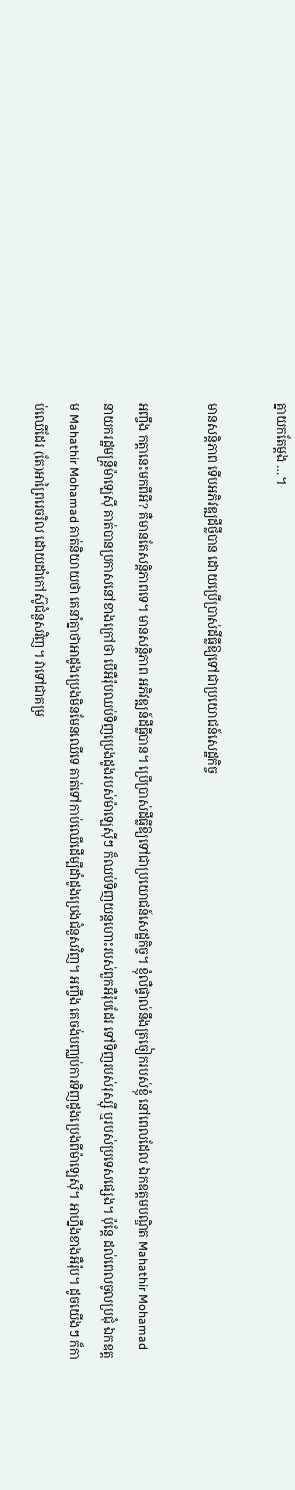គ្នាយកតែម្តង …។

មានសន្តិភាព ទើបអភិវឌ្ឍដីថ្លីបាន ដោយប្រើប្រាស់ដីធ្លីឱ្យទៅជាប្រយោជន៍សេដ្ឋកិច្ច

អញ្ចឹង កត្តានេះមកពីអី? គឺមានតែសន្តិភាពទេ។ មានសន្តិភាព អភិវឌ្ឍន៍ដីធ្លីបាន។ ប្រើប្រាស់ដីធ្លីឱ្យទៅជាប្រយោជន៍សេដ្ឋកិច្ច។ ខ្ញុំលឺផ្ទាល់នឹងត្រចៀករបស់ខ្ញុំ នៅពេលដែល ឯកឧត្តមបណ្ឌិត Mahathir Mohamad នាយករដ្ឋមន្ត្រីម៉ាឡេស៊ី គាត់បានប្រកាសនៅខាងក្រៅថា បើអឺរ៉ុបឈប់ទិញប្រេងដូងរបស់ម៉ាឡេស៊ីៗ ក៏ឈប់ទិញយន្តហោះរបស់ពួកអឺរ៉ុបដែរ ទៅទិញរបស់រុស្ស៊ី ឬរបស់ប្រទេសផ្សេង។ ប៉ុន្តែ ដល់ពេលចូលប្រជុំ ឯកឧត្តម Mahathir Mohamad គាត់និយាយថា គេនាំគ្នាថាអាដូងប្រេងមិនមែនឈើទេ គាត់ទៅកាប់ឈើដើម្បីដាំដូងប្រេងជំនួសវិញ។ អញ្ចឹង គេចង់បញ្ឈប់ការទិញដូងប្រេងពីម៉ាឡេស៊ី។ អាហ្នឹងខាងអឺរ៉ុប។ ដូចយើងៗ ក៏កាប់ឈើដែរ (តែ)អាព្រៃរេចរិល ដោយដាំកៅស៊ូជំនួសវិញ។ វាទៅជាគម្រ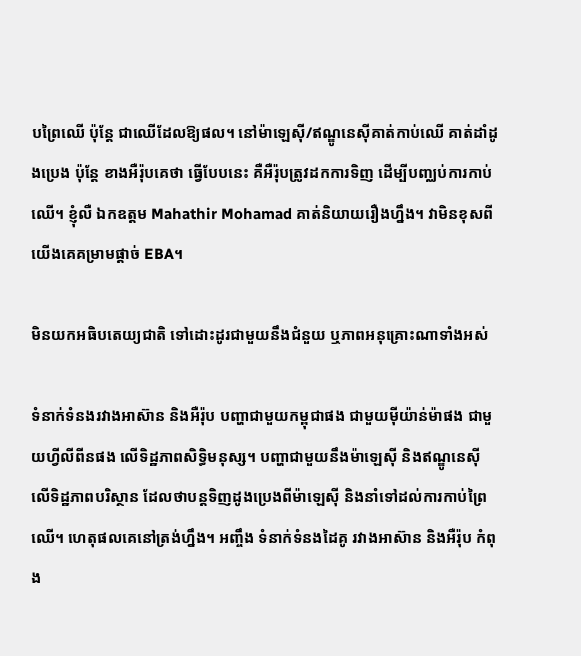បព្រៃឈើ ប៉ុន្តែ ជាឈើដែលឱ្យផល។ នៅម៉ាឡេស៊ី/ឥណ្ឌូនេស៊ីគាត់កាប់ឈើ គាត់ដាំដូងប្រេង ប៉ុន្តែ ខាងអឺរ៉ុបគេថា ធ្វើបែបនេះ គឺអឺរ៉ុបត្រូវដកការទិញ ដើម្បីបញ្ឈប់ការកាប់ឈើ។ ខ្ញុំលឺ ឯកឧត្តម Mahathir Mohamad គាត់និយាយរឿងហ្នឹង។ វាមិនខុសពីយើងគេគម្រាមផ្តាច់ EBA។

មិនយកអធិបតេយ្យជាតិ ទៅដោះដូរជាមួយនឹងជំនួយ ឬភាពអនុគ្រោះណាទាំងអស់

ទំនាក់ទំនងរវាងអាស៊ាន និងអឺរ៉ុប បញ្ហាជាមួយកម្ពុជាផង ជាមួយម៉ីយ៉ាន់ម៉ាផង ជាមួយហ្វីលីពីនផង លើទិដ្ឋភាពសិទ្ធិមនុស្ស។ បញ្ហាជាមួយនឹងម៉ាឡេស៊ី និងឥណ្ឌូនេស៊ី លើទិដ្ឋភាពបរិស្ថាន ដែលថាបន្តទិញដូងប្រេងពីម៉ាឡេស៊ី និងនាំទៅដល់ការកាប់ព្រៃឈើ។ ហេតុផលគេនៅត្រង់ហ្នឹង។ អញ្ចឹង ទំនាក់ទំនងដៃគូ រវាងអាស៊ាន និងអឺរ៉ុប កំពុង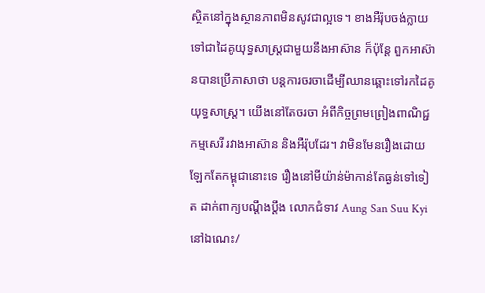ស្ថិតនៅក្នុងស្ថានភាពមិនសូវជាល្អទេ។ ខាងអឺរ៉ុបចង់ក្លាយទៅជាដៃគូយុទ្ធសាស្ត្រជាមួយនឹងអាស៊ាន ក៏ប៉ុន្តែ ពួកអាស៊ានបានប្រើភាសាថា បន្តការចរចាដើម្បីឈានឆ្ពោះទៅរកដៃគូយុទ្ធសាស្ត្រ។ យើងនៅតែចរចា អំពីកិច្ចព្រមព្រៀងពាណិជ្ជកម្មសេរី រវាងអាស៊ាន និងអឺរ៉ុបដែរ។ វាមិនមែនរឿងដោយឡែកតែកម្ពុជានោះទេ រឿងនៅមីយ៉ាន់ម៉ាកាន់តែធ្ងន់ទៅទៀត ដាក់ពាក្យបណ្តឹងប្តឹង លោកជំទាវ Aung San Suu Kyi នៅឯណេះ/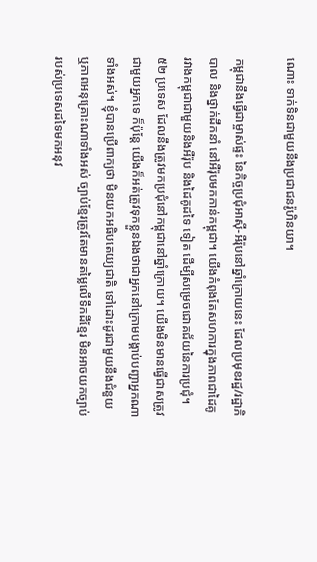ណោះ ទាក់ទិនជាមួយនឹងប្រជាជនរ៉ូហិនយា។

កម្ពុជានឹងធ្វើជាម្ចាស់ផ្ទះ នៃកិច្ចប្រជុំអាស៊ី-អឺរ៉ុបនៅឆ្នាំក្រោយនេះ ដែលប្រមុខរដ្ឋ/រដ្ឋាភិបាល និងថ្នាក់ដឹកនាំ នៅអឺរ៉ុបមកកាន់កម្ពុជា។ យើងកំពុងតែសហការក្នុងភាពជាដៃគូ រវាងកម្ពុជាជាមួយនិងអឺរ៉ុប និងដៃគូដទៃ ទៀត ដើម្បីសម្រេចជោគជ័យនៃការប្រជុំ។ ៥២ ប្រទេស ដែលនឹងត្រូវមកប្រជុំនៅកម្ពុជានៅឆ្នាំក្រោយ។ យើងមិនមានធ្វើជាសត្រូវជាមួយអ្នកទេ ក៏ប៉ុន្តែ យើងក៏អត់ត្រូវទុកខ្លួនឯងថាជាអ្នកនៅក្រោមបង្គាប់បញ្ជាអ្នកណាទាំងអស់។ ខ្ញុំបានប្រើពាក្យថា មិនយកអធិបតេយ្យជាតិ ទៅដោះដូរជាមួយនឹងជំនួយ ឬភាពអនុគ្រោះណាទាំងអស់ ច្បាប់ខ្មែរត្រូវតែមានតម្លៃលើទឹកដីខ្មែរ មិនអាចយកច្បាប់របស់ប្រទេសដទៃមកអនុវ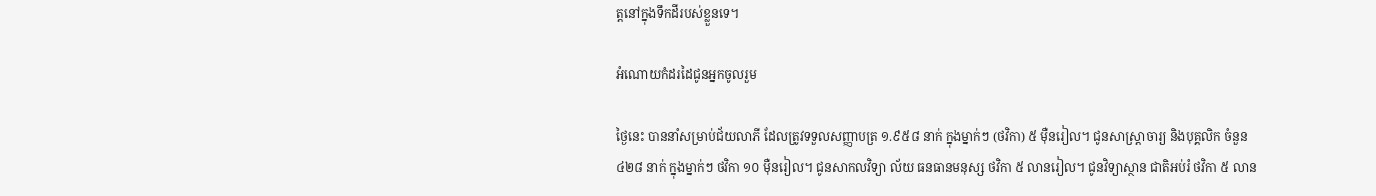ត្តនៅក្នុងទឹកដីរបស់ខ្លួនទេ។

អំណោយកំដរដៃជូនអ្នកចូលរួម

ថ្ងៃនេះ បាននាំសម្រាប់ជ័យលាភី ដែលត្រូវទទួលសញ្ញាបត្រ ១.៩៥៨ នាក់ ក្នុងម្នាក់ៗ (ថវិកា) ៥ ម៉ឺនរៀល។ ជូនសាស្ត្រាចារ្យ និងបុគ្គលិក ចំនួន ៤២៨ នាក់ ក្នុងម្នាក់ៗ ថវិកា ១០ ម៉ឺនរៀល។ ជូនសាកលវិទ្យា ល័យ ធនធានមនុស្ស ថវិកា ៥ លានរៀល។ ជូនវិទ្យាស្ថាន ជាតិអប់រំ ថវិកា ៥ លាន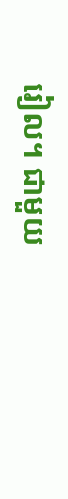រៀល។ ជាមួយ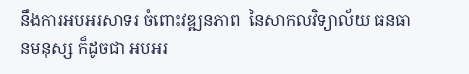នឹងការអបអរសាទរ ចំពោះវឌ្ឍនភាព  នៃសាកលវិទ្យាល័យ ធនធានមនុស្ស ក៏ដូចជា អបអរ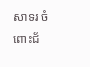សាទរ ចំពោះជ័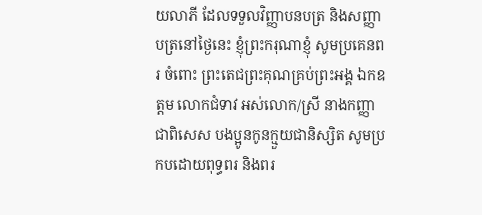យលាភី ដែលទទួលវិញ្ញាបនបត្រ និងសញ្ញាបត្រនៅថ្ងៃនេះ ខ្ញុំព្រះករុណាខ្ញុំ សូមប្រគេនពរ ចំពោះ ព្រះតេជព្រះគុណគ្រប់ព្រះអង្គ ឯកឧត្តម លោកជំទាវ អស់លោក/ស្រី នាងកញ្ញា ជាពិសេស បងប្អូនកូនក្មួយជានិស្សិត សូមប្រកបដោយពុទ្ធពរ និងពរ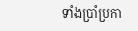ទាំងប្រាំប្រកា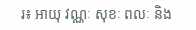រ៖ អាយុ វណ្ណៈ សុខៈ ពលៈ និង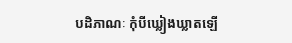បដិភាណៈ កុំបីឃ្លៀងឃ្លាតឡើ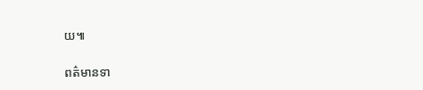យ៕

ពត៌មានទា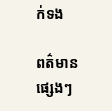ក់ទង

ពត៌មានផ្សេងៗ